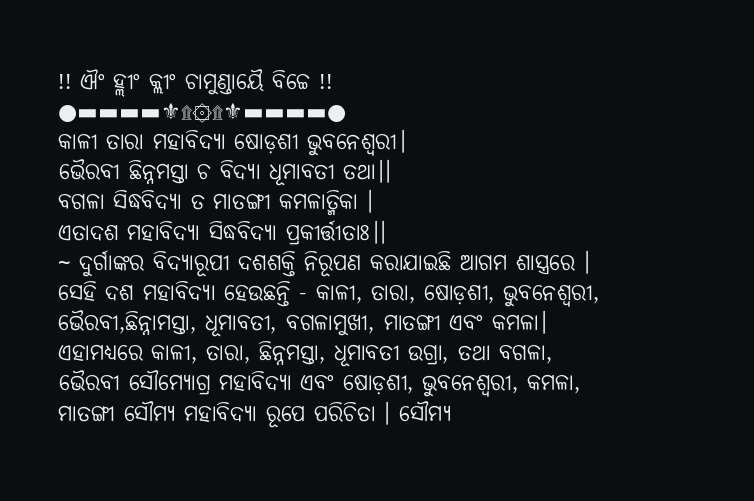!! ଐଂ ହ୍ଲୀଂ କ୍ଲୀଂ ଚାମୁଣ୍ଡାୟୈ ବିଚ୍ଚେ !!
●▬▬▬▬⚜۩۞۩⚜▬▬▬▬●
କାଳୀ ତାରା ମହାବିଦ୍ୟା ଷୋଡ଼ଶୀ ଭୁବନେଶ୍ଵରୀ।
ଭୈରବୀ ଛିନ୍ନମସ୍ତା ଚ ବିଦ୍ୟା ଧୂମାବତୀ ତଥା।।
ବଗଳା ସିଦ୍ଧବିଦ୍ୟା ତ ମାତଙ୍ଗୀ କମଳାତ୍ମିକା ।
ଏତାଦଶ ମହାବିଦ୍ୟା ସିଦ୍ଧବିଦ୍ୟା ପ୍ରକୀର୍ତ୍ତୀତାଃ।।
~ ଦୁର୍ଗାଙ୍କର ବିଦ୍ୟାରୂପୀ ଦଶଶକ୍ତି ନିରୂପଣ କରାଯାଇଛି ଆଗମ ଶାସ୍ତ୍ରରେ । ସେହି ଦଶ ମହାବିଦ୍ୟା ହେଉଛନ୍ତି - କାଳୀ, ତାରା, ଷୋଡ଼ଶୀ, ଭୁବନେଶ୍ୱରୀ, ଭୈରବୀ,ଛିନ୍ନାମସ୍ତା, ଧୂମାବତୀ, ବଗଳାମୁଖୀ, ମାତଙ୍ଗୀ ଏବଂ କମଳା। ଏହାମଧ୍ୟରେ କାଳୀ, ତାରା, ଛିନ୍ନମସ୍ତା, ଧୂମାବତୀ ଉଗ୍ରା, ତଥା ବଗଳା, ଭୈରବୀ ସୌମ୍ୟୋଗ୍ର ମହାବିଦ୍ୟା ଏବଂ ଷୋଡ଼ଶୀ, ଭୁବନେଶ୍ୱରୀ, କମଳା, ମାତଙ୍ଗୀ ସୌମ୍ୟ ମହାବିଦ୍ୟା ରୂପେ ପରିଚିତା । ସୌମ୍ୟ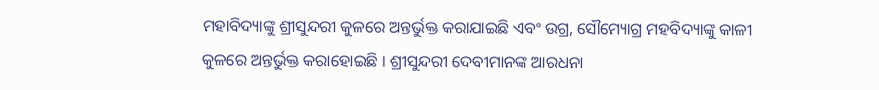ମହାବିଦ୍ୟାଙ୍କୁ ଶ୍ରୀସୁନ୍ଦରୀ କୁଳରେ ଅନ୍ତର୍ଭୁକ୍ତ କରାଯାଇଛି ଏବଂ ଉଗ୍ର, ସୌମ୍ୟୋଗ୍ର ମହବିଦ୍ୟାଙ୍କୁ କାଳୀ କୁଳରେ ଅନ୍ତର୍ଭୁକ୍ତ କରାହୋଇଛି । ଶ୍ରୀସୁନ୍ଦରୀ ଦେବୀମାନଙ୍କ ଆରଧନା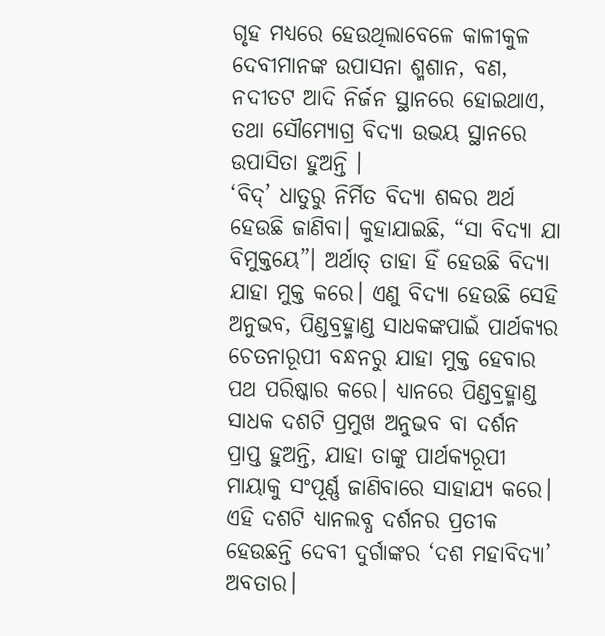ଗୃହ ମଧ୍ୟରେ ହେଉଥିଲାବେଳେ କାଳୀକୁଳ ଦେବୀମାନଙ୍କ ଉପାସନା ଶ୍ମଶାନ, ବଣ, ନଦୀତଟ ଆଦି ନିର୍ଜନ ସ୍ଥାନରେ ହୋଇଥାଏ, ତଥା ସୌମ୍ୟୋଗ୍ର ବିଦ୍ୟା ଉଭୟ ସ୍ଥାନରେ ଉପାସିତା ହୁଅନ୍ତି ।
‘ବିଦ୍’ ଧାତୁରୁ ନିର୍ମିତ ବିଦ୍ୟା ଶବ୍ଦର ଅର୍ଥ ହେଉଛି ଜାଣିବା। କୁହାଯାଇଛି, “ସା ବିଦ୍ୟା ଯା ବିମୁକ୍ତୟେ”। ଅର୍ଥାତ୍ ତାହା ହିଁ ହେଉଛି ବିଦ୍ୟା ଯାହା ମୁକ୍ତ କରେ। ଏଣୁ ବିଦ୍ୟା ହେଉଛି ସେହି ଅନୁଭବ, ପିଣ୍ଡବ୍ରହ୍ମାଣ୍ଡ ସାଧକଙ୍କପାଇଁ ପାର୍ଥକ୍ୟର ଚେତନାରୂପୀ ବନ୍ଧନରୁ ଯାହା ମୁକ୍ତ ହେବାର ପଥ ପରିଷ୍କାର କରେ। ଧ୍ୟାନରେ ପିଣ୍ଡବ୍ରହ୍ମାଣ୍ଡ ସାଧକ ଦଶଟି ପ୍ରମୁଖ ଅନୁଭବ ବା ଦର୍ଶନ ପ୍ରାପ୍ତ ହୁଅନ୍ତି, ଯାହା ତାଙ୍କୁ ପାର୍ଥକ୍ୟରୂପୀ ମାୟାକୁ ସଂପୂର୍ଣ୍ଣ ଜାଣିବାରେ ସାହାଯ୍ୟ କରେ। ଏହି ଦଶଟି ଧ୍ୟାନଲବ୍ଧ ଦର୍ଶନର ପ୍ରତୀକ ହେଉଛନ୍ତି ଦେବୀ ଦୁର୍ଗାଙ୍କର ‘ଦଶ ମହାବିଦ୍ୟା’ ଅବତାର।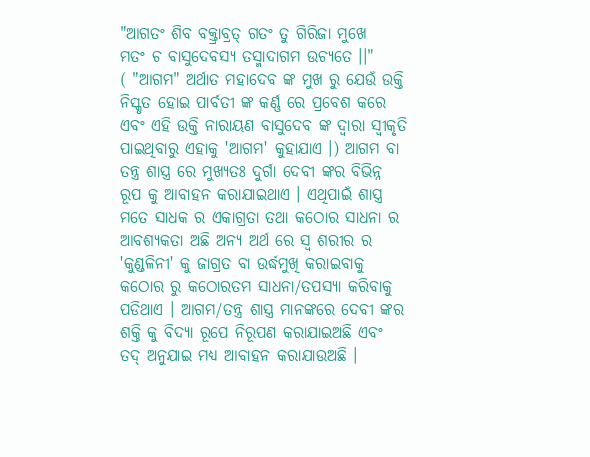"ଆଗତଂ ଶିବ ବକ୍ତ୍ରାବ୍ରତ୍ ଗତଂ ତୁ ଗିରିଜା ମୁଖେ
ମତଂ ଚ ବାସୁଦେବସ୍ୟ ତସ୍ମାଦାଗମ ଉଚ୍ୟତେ ।।"
( "ଆଗମ" ଅର୍ଥାତ ମହାଦେବ ଙ୍କ ମୁଖ ରୁ ଯେଉଁ ଉକ୍ତି ନିସ୍କୃତ ହୋଇ ପାର୍ବତୀ ଙ୍କ କର୍ଣ୍ଣ ରେ ପ୍ରବେଶ କରେ ଏବଂ ଏହି ଉକ୍ତି ନାରାୟଣ ବାସୁଦେବ ଙ୍କ ଦ୍ବାରା ସ୍ବୀକୃତି ପାଇଥିବାରୁ ଏହାକୁ 'ଆଗମ' କୁହାଯାଏ ।) ଆଗମ ବା ତନ୍ତ୍ର ଶାସ୍ତ୍ର ରେ ମୁଖ୍ୟତଃ ଦୁର୍ଗା ଦେବୀ ଙ୍କର ବିଭିନ୍ନ ରୂପ କୁ ଆବାହନ କରାଯାଇଥାଏ । ଏଥିପାଇଁ ଶାସ୍ତ୍ର ମତେ ସାଧକ ର ଏକାଗ୍ରତା ତଥା କଠୋର ସାଧନା ର ଆବଶ୍ୟକତା ଅଛି ଅନ୍ୟ ଅର୍ଥ ରେ ସ୍ବ ଶରୀର ର 'କୁଣ୍ଡଳିନୀ' କୁ ଜାଗ୍ରତ ବା ଉର୍ଦ୍ଧମୁଖି କରାଇବାକୁ କଠୋର ରୁ କଠୋରତମ ସାଧନା/ତପସ୍ୟା କରିବାକୁ ପଡିଥାଏ । ଆଗମ/ତନ୍ତ୍ର ଶାସ୍ତ୍ର ମାନଙ୍କରେ ଦେବୀ ଙ୍କର ଶକ୍ତି କୁ ବିଦ୍ୟା ରୂପେ ନିରୂପଣ କରାଯାଇଅଛି ଏବଂ ତଦ୍ ଅନୁଯାଇ ମଧ୍ୟ ଆବାହନ କରାଯାଉଅଛି ।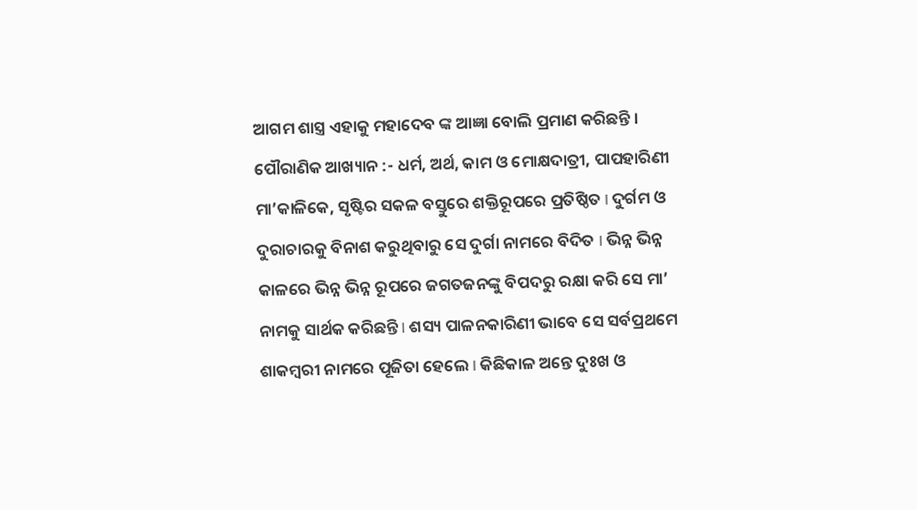ଆଗମ ଶାସ୍ତ୍ର ଏହାକୁ ମହାଦେବ ଙ୍କ ଆଜ୍ଞା ବୋଲି ପ୍ରମାଣ କରିଛନ୍ତି ।
ପୌରାଣିକ ଆଖ୍ୟାନ :- ଧର୍ମ, ଅର୍ଥ, କାମ ଓ ମୋକ୍ଷଦାତ୍ରୀ, ପାପହାରିଣୀ ମା’କାଳିକେ, ସୃଷ୍ଟିର ସକଳ ବସ୍ତୁରେ ଶକ୍ତିରୂପରେ ପ୍ରତିଷ୍ଠିତ I ଦୁର୍ଗମ ଓ ଦୁରାଚାରକୁ ବିନାଶ କରୁଥିବାରୁ ସେ ଦୁର୍ଗା ନାମରେ ବିଦିତ I ଭିନ୍ନ ଭିନ୍ନ କାଳରେ ଭିନ୍ନ ଭିନ୍ନ ରୂପରେ ଜଗତଜନଙ୍କୁ ବିପଦରୁ ରକ୍ଷା କରି ସେ ମା’ ନାମକୁ ସାର୍ଥକ କରିଛନ୍ତି I ଶସ୍ୟ ପାଳନକାରିଣୀ ଭାବେ ସେ ସର୍ବପ୍ରଥମେ ଶାକମ୍ବରୀ ନାମରେ ପୂଜିତା ହେଲେ I କିଛିକାଳ ଅନ୍ତେ ଦୁଃଖ ଓ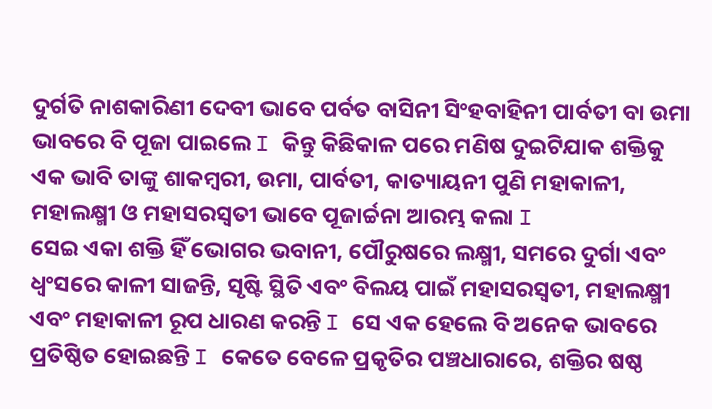ଦୁର୍ଗତି ନାଶକାରିଣୀ ଦେବୀ ଭାବେ ପର୍ବତ ବାସିନୀ ସିଂହବାହିନୀ ପାର୍ବତୀ ବା ଉମା ଭାବରେ ବି ପୂଜା ପାଇଲେ I କିନ୍ତୁ କିଛିକାଳ ପରେ ମଣିଷ ଦୁଇଟିଯାକ ଶକ୍ତିକୁ ଏକ ଭାବି ତାଙ୍କୁ ଶାକମ୍ବରୀ, ଉମା, ପାର୍ବତୀ, କାତ୍ୟାୟନୀ ପୁଣି ମହାକାଳୀ, ମହାଲକ୍ଷ୍ମୀ ଓ ମହାସରସ୍ୱତୀ ଭାବେ ପୂଜାର୍ଚ୍ଚନା ଆରମ୍ଭ କଲା I
ସେଇ ଏକା ଶକ୍ତି ହିଁ ଭୋଗର ଭବାନୀ, ପୌରୁଷରେ ଲକ୍ଷ୍ମୀ, ସମରେ ଦୁର୍ଗା ଏବଂ ଧ୍ୱଂସରେ କାଳୀ ସାଜନ୍ତି, ସୃଷ୍ଟି ସ୍ଥିତି ଏବଂ ବିଲୟ ପାଇଁ ମହାସରସ୍ୱତୀ, ମହାଲକ୍ଷ୍ମୀ ଏବଂ ମହାକାଳୀ ରୂପ ଧାରଣ କରନ୍ତି I ସେ ଏକ ହେଲେ ବି ଅନେକ ଭାବରେ ପ୍ରତିଷ୍ଠିତ ହୋଇଛନ୍ତି I କେତେ ବେଳେ ପ୍ରକୃତିର ପଞ୍ଚଧାରାରେ, ଶକ୍ତିର ଷଷ୍ଠ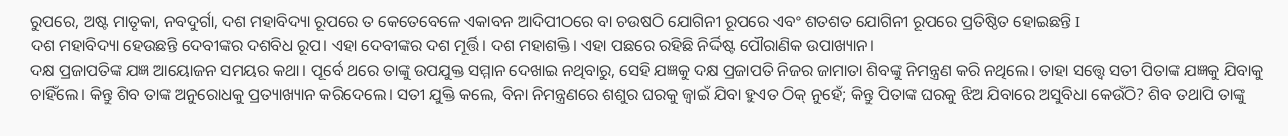ରୁପରେ, ଅଷ୍ଟ ମାତୃକା, ନବଦୁର୍ଗା, ଦଶ ମହାବିଦ୍ୟା ରୂପରେ ତ କେତେବେଳେ ଏକାବନ ଆଦିପୀଠରେ ବା ଚଉଷଠି ଯୋଗିନୀ ରୂପରେ ଏବଂ ଶତଶତ ଯୋଗିନୀ ରୂପରେ ପ୍ରତିଷ୍ଠିତ ହୋଇଛନ୍ତି I
ଦଶ ମହାବିଦ୍ୟା ହେଉଛନ୍ତି ଦେବୀଙ୍କର ଦଶବିଧ ରୂପ। ଏହା ଦେବୀଙ୍କର ଦଶ ମୂର୍ତ୍ତି। ଦଶ ମହାଶକ୍ତି। ଏହା ପଛରେ ରହିଛି ନିର୍ଦ୍ଦିଷ୍ଟ ପୌରାଣିକ ଉପାଖ୍ୟାନ।
ଦକ୍ଷ ପ୍ରଜାପତିଙ୍କ ଯଜ୍ଞ ଆୟୋଜନ ସମୟର କଥା। ପୂର୍ବେ ଥରେ ତାଙ୍କୁ ଉପଯୁକ୍ତ ସମ୍ମାନ ଦେଖାଇ ନଥିବାରୁ, ସେହି ଯଜ୍ଞକୁ ଦକ୍ଷ ପ୍ରଜାପତି ନିଜର ଜାମାତା ଶିବଙ୍କୁ ନିମନ୍ତ୍ରଣ କରି ନଥିଲେ। ତାହା ସତ୍ତ୍ୱେ ସତୀ ପିତାଙ୍କ ଯଜ୍ଞକୁ ଯିବାକୁ ଚାହିଁଲେ। କିନ୍ତୁ ଶିବ ତାଙ୍କ ଅନୁରୋଧକୁ ପ୍ରତ୍ୟାଖ୍ୟାନ କରିଦେଲେ। ସତୀ ଯୁକ୍ତି କଲେ, ବିନା ନିମନ୍ତ୍ରଣରେ ଶଶୁର ଘରକୁ ଜ୍ୱାଇଁ ଯିବା ହୁଏତ ଠିକ୍ ନୁହେଁ; କିନ୍ତୁ ପିତାଙ୍କ ଘରକୁ ଝିଅ ଯିବାରେ ଅସୁବିଧା କେଉଁଠି? ଶିବ ତଥାପି ତାଙ୍କୁ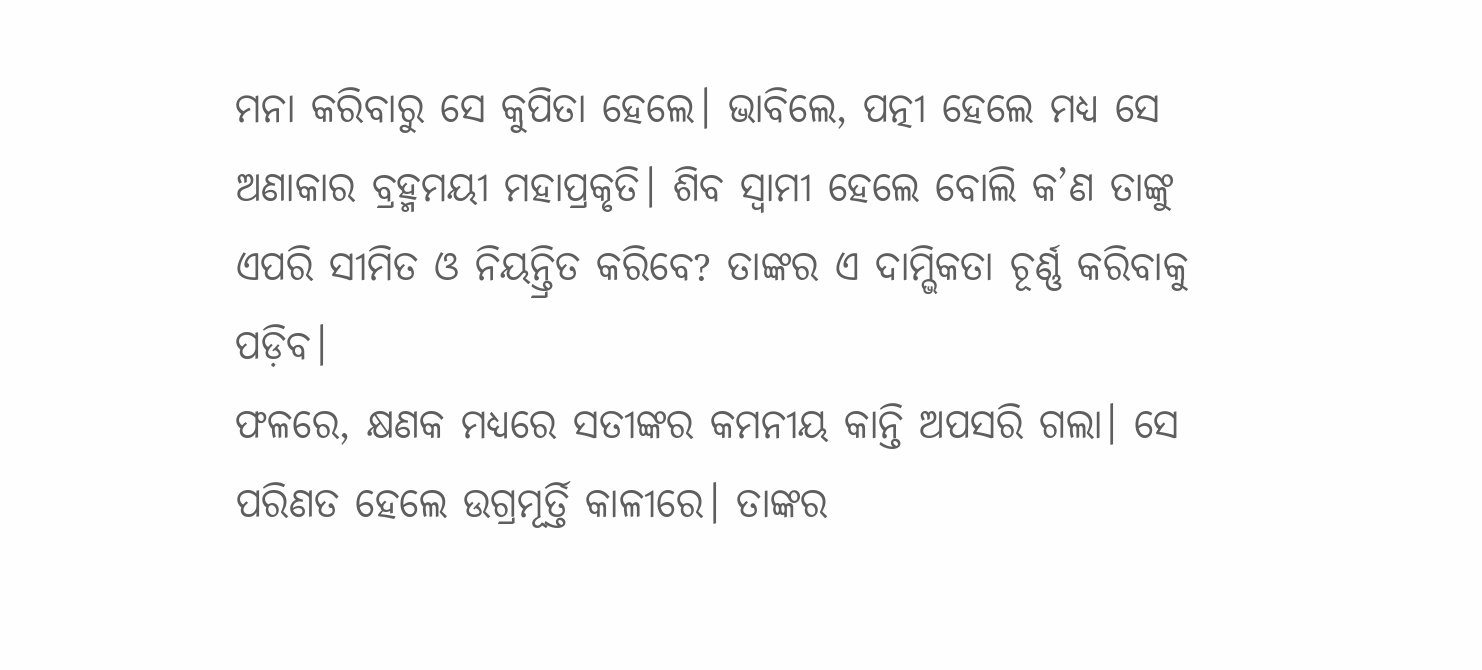ମନା କରିବାରୁ ସେ କୁପିତା ହେଲେ। ଭାବିଲେ, ପତ୍ନୀ ହେଲେ ମଧ୍ୟ ସେ ଅଣାକାର ବ୍ରହ୍ମମୟୀ ମହାପ୍ରକୃତି। ଶିବ ସ୍ୱାମୀ ହେଲେ ବୋଲି କ’ଣ ତାଙ୍କୁ ଏପରି ସୀମିତ ଓ ନିୟନ୍ତ୍ରିତ କରିବେ? ତାଙ୍କର ଏ ଦାମ୍ଭିକତା ଚୂର୍ଣ୍ଣ କରିବାକୁ ପଡ଼ିବ।
ଫଳରେ, କ୍ଷଣକ ମଧ୍ୟରେ ସତୀଙ୍କର କମନୀୟ କାନ୍ତି ଅପସରି ଗଲା। ସେ ପରିଣତ ହେଲେ ଉଗ୍ରମୂର୍ତ୍ତି କାଳୀରେ। ତାଙ୍କର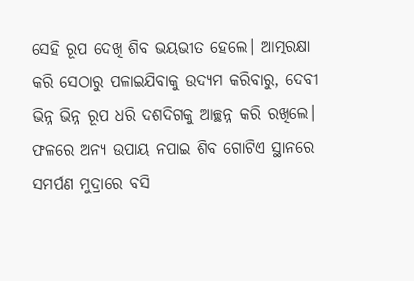ସେହି ରୂପ ଦେଖି ଶିବ ଭୟଭୀତ ହେଲେ। ଆତ୍ମରକ୍ଷା କରି ସେଠାରୁ ପଳାଇଯିବାକୁ ଉଦ୍ୟମ କରିବାରୁ, ଦେବୀ ଭିନ୍ନ ଭିନ୍ନ ରୂପ ଧରି ଦଶଦିଗକୁ ଆଚ୍ଛନ୍ନ କରି ରଖିଲେ। ଫଳରେ ଅନ୍ୟ ଉପାୟ ନପାଇ ଶିବ ଗୋଟିଏ ସ୍ଥାନରେ ସମର୍ପଣ ମୁଦ୍ରାରେ ବସି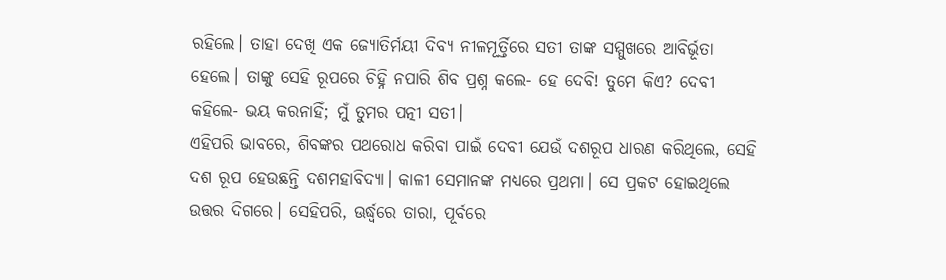ରହିଲେ। ତାହା ଦେଖି ଏକ ଜ୍ୟୋତିର୍ମୟୀ ଦିବ୍ୟ ନୀଳମୂର୍ତ୍ତିରେ ସତୀ ତାଙ୍କ ସମ୍ମୁଖରେ ଆବିର୍ଭୂତା ହେଲେ। ତାଙ୍କୁ ସେହି ରୂପରେ ଚିହ୍ନି ନପାରି ଶିବ ପ୍ରଶ୍ନ କଲେ- ହେ ଦେବି! ତୁମେ କିଏ? ଦେବୀ କହିଲେ- ଭୟ କରନାହିଁ; ମୁଁ ତୁମର ପତ୍ନୀ ସତୀ।
ଏହିପରି ଭାବରେ, ଶିବଙ୍କର ପଥରୋଧ କରିବା ପାଇଁ ଦେବୀ ଯେଉଁ ଦଶରୂପ ଧାରଣ କରିଥିଲେ, ସେହି ଦଶ ରୂପ ହେଉଛନ୍ତି ଦଶମହାବିଦ୍ୟା। କାଳୀ ସେମାନଙ୍କ ମଧ୍ୟରେ ପ୍ରଥମା। ସେ ପ୍ରକଟ ହୋଇଥିଲେ ଉତ୍ତର ଦିଗରେ। ସେହିପରି, ଊର୍ଦ୍ଧ୍ୱରେ ତାରା, ପୂର୍ବରେ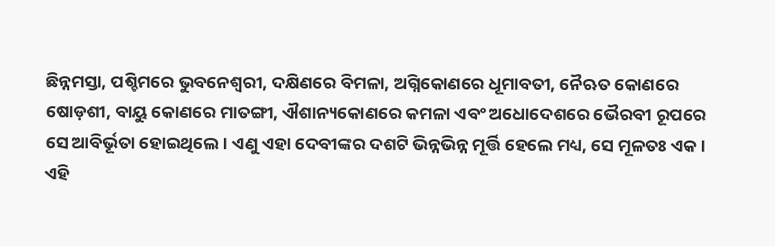ଛିନ୍ନମସ୍ତା, ପଶ୍ଚିମରେ ଭୁବନେଶ୍ୱରୀ, ଦକ୍ଷିଣରେ ବିମଳା, ଅଗ୍ନିକୋଣରେ ଧୂମାବତୀ, ନୈଋତ କୋଣରେ ଷୋଡ଼ଶୀ, ବାୟୁ କୋଣରେ ମାତଙ୍ଗୀ, ଐଶାନ୍ୟକୋଣରେ କମଳା ଏବଂ ଅଧୋଦେଶରେ ଭୈରବୀ ରୂପରେ ସେ ଆବିର୍ଭୂତା ହୋଇଥିଲେ। ଏଣୁ ଏହା ଦେବୀଙ୍କର ଦଶଟି ଭିନ୍ନଭିନ୍ନ ମୂର୍ତ୍ତି ହେଲେ ମଧ୍ୟ, ସେ ମୂଳତଃ ଏକ।
ଏହି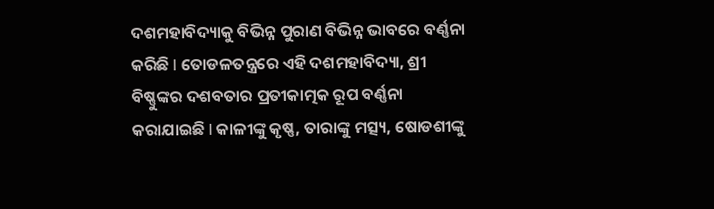ଦଶମହାବିଦ୍ୟାକୁ ବିଭିନ୍ନ ପୁରାଣ ବିଭିନ୍ନ ଭାବରେ ବର୍ଣ୍ଣନା କରିଛି I ତୋଡଳତନ୍ତ୍ରରେ ଏହି ଦଶମହାବିଦ୍ୟା, ଶ୍ରୀ ବିଷ୍ଣୁଙ୍କର ଦଶବତାର ପ୍ରତୀକାତ୍ମକ ରୂପ ବର୍ଣ୍ଣନା କରାଯାଇଛି I କାଳୀଙ୍କୁ କୃଷ୍ଣ, ତାରାଙ୍କୁ ମତ୍ସ୍ୟ, ଷୋଡଶୀଙ୍କୁ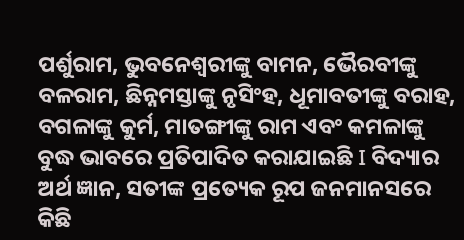ପର୍ଶୁରାମ, ଭୁବନେଶ୍ୱରୀଙ୍କୁ ବାମନ, ଭୈରବୀଙ୍କୁ ବଳରାମ, ଛିନ୍ନମସ୍ତାଙ୍କୁ ନୃସିଂହ, ଧୂମାବତୀଙ୍କୁ ବରାହ, ବଗଳାଙ୍କୁ କୁର୍ମ, ମାତଙ୍ଗୀଙ୍କୁ ରାମ ଏବଂ କମଳାଙ୍କୁ ବୁଦ୍ଧ ଭାବରେ ପ୍ରତିପାଦିତ କରାଯାଇଛି I ବିଦ୍ୟାର ଅର୍ଥ ଜ୍ଞାନ, ସତୀଙ୍କ ପ୍ରତ୍ୟେକ ରୂପ ଜନମାନସରେ କିଛି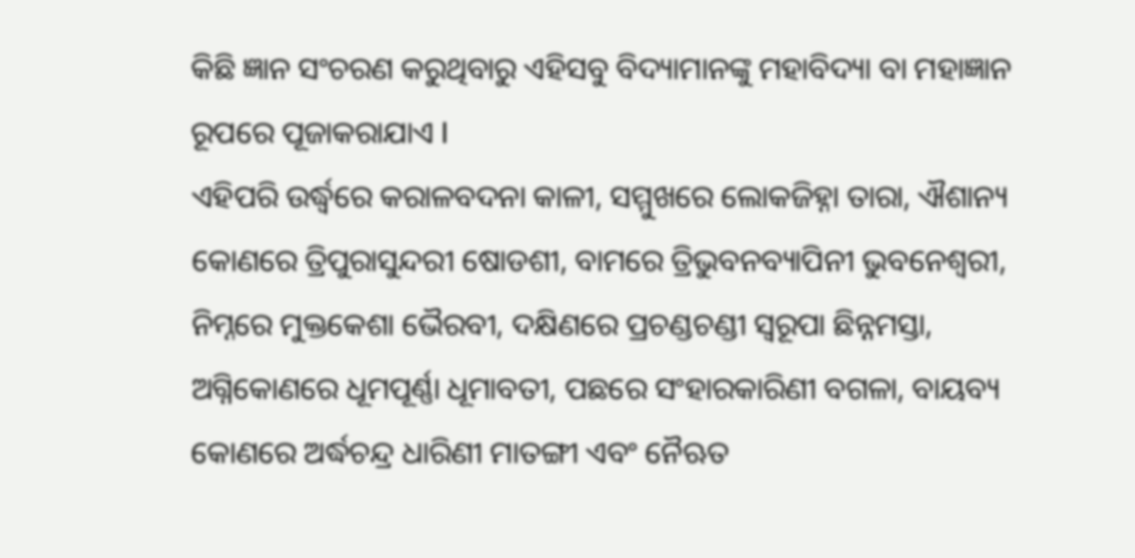କିଛି ଜ୍ଞାନ ସଂଚରଣ କରୁଥିବାରୁ ଏହିସବୁ ବିଦ୍ୟାମାନଙ୍କୁ ମହାବିଦ୍ୟା ବା ମହାଜ୍ଞାନ ରୂପରେ ପୂଜାକରାଯାଏ I
ଏହିପରି ଉର୍ଦ୍ଧ୍ୱରେ କରାଳବଦନା କାଳୀ, ସମ୍ମୁଖରେ ଲୋକଜିହ୍ନା ତାରା, ଐଶାନ୍ୟ କୋଣରେ ତ୍ରିପୁରାସୁନ୍ଦରୀ ଷୋଡଶୀ, ବାମରେ ତ୍ରିଭୁବନବ୍ୟାପିନୀ ଭୁବନେଶ୍ୱରୀ, ନିମ୍ନରେ ମୁକ୍ତକେଶା ଭୈରବୀ, ଦକ୍ଷିଣରେ ପ୍ରଚଣ୍ଡଚଣ୍ଡୀ ସ୍ୱରୂପା ଛିନ୍ନମସ୍ତା, ଅଗ୍ନିକୋଣରେ ଧୂମପୂର୍ଣ୍ଣା ଧୂମାବତୀ, ପଛରେ ସଂହାରକାରିଣୀ ବଗଳା, ବାୟବ୍ୟ କୋଣରେ ଅର୍ଦ୍ଧଚନ୍ଦ୍ର ଧାରିଣୀ ମାତଙ୍ଗୀ ଏବଂ ନୈଋତ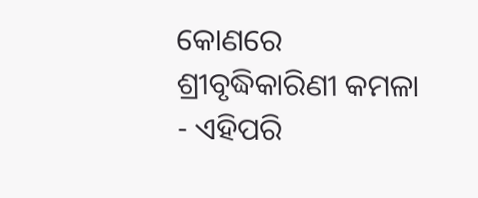କୋଣରେ ଶ୍ରୀବୃଦ୍ଧିକାରିଣୀ କମଳା - ଏହିପରି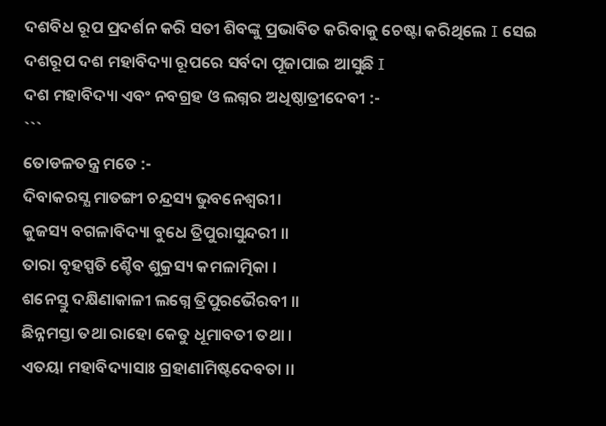ଦଶବିଧ ରୂପ ପ୍ରଦର୍ଶନ କରି ସତୀ ଶିବଙ୍କୁ ପ୍ରଭାବିତ କରିବାକୁ ଚେଷ୍ଟା କରିଥିଲେ I ସେଇ ଦଶରୂପ ଦଶ ମହାବିଦ୍ୟା ରୂପରେ ସର୍ବଦା ପୂଜାପାଇ ଆସୁଛି I
ଦଶ ମହାବିଦ୍ୟା ଏବଂ ନବଗ୍ରହ ଓ ଲଗ୍ନର ଅଧିଷ୍ଠାତ୍ରୀଦେବୀ :-
```
ତୋଡଳତନ୍ତ୍ର ମତେ :-
ଦିବାକରସ୍ଯ ମାତଙ୍ଗୀ ଚନ୍ଦ୍ରସ୍ୟ ଭୁବନେଶ୍ବରୀ।
କୁଜସ୍ୟ ବଗଳାବିଦ୍ୟା ବୁଧେ ତ୍ରିପୁରାସୁନ୍ଦରୀ ।।
ତାରା ବୃହସ୍ପତି ଶ୍ଚୈବ ଶୁକ୍ରସ୍ୟ କମଳାତ୍ମିକା ।
ଶନେସ୍ତୁ ଦକ୍ଷିଣାକାଳୀ ଲଗ୍ନେ ତ୍ରିପୁରଭୈରବୀ ।।
ଛିନ୍ନମସ୍ତା ତଥା ରାହୋ କେତୁ ଧୂମାବତୀ ତଥା ।
ଏତୟା ମହାବିଦ୍ୟାସାଃ ଗ୍ରହାଣାମିଷ୍ଟଦେବତା ।।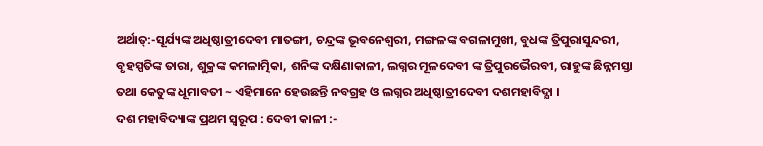ଅର୍ଥାତ୍:-ସୂର୍ଯ୍ୟଙ୍କ ଅଧିଷ୍ଠାତ୍ରୀଦେବୀ ମାତଙ୍ଗୀ, ଚନ୍ଦ୍ରଙ୍କ ଭୂବନେଶ୍ବରୀ, ମଙ୍ଗଳଙ୍କ ବଗଳାମୁଖୀ, ବୁଧଙ୍କ ତ୍ରିପୁରାସୁନ୍ଦରୀ, ବୃହସ୍ପତିଙ୍କ ତାରା, ଶୁକ୍ରଙ୍କ କମଳାତ୍ମିକା, ଶନିଙ୍କ ଦକ୍ଷିଣାକାଳୀ, ଲଗ୍ନର ମୂଳଦେବୀ ଙ୍କ ତ୍ରିପୁରଭୈରବୀ, ରାହୁଙ୍କ ଛିନ୍ନମସ୍ତା ତଥା କେତୁଙ୍କ ଧୂମାବତୀ ~ ଏହିମାନେ ହେଉଛନ୍ତି ନବଗ୍ରହ ଓ ଲଗ୍ନର ଅଧିଷ୍ଠାତ୍ରୀଦେବୀ ଦଶମହାବିଦ୍ଯା ।
ଦଶ ମହାବିଦ୍ୟାଙ୍କ ପ୍ରଥମ ସ୍ୱରୂପ : ଦେବୀ କାଳୀ :-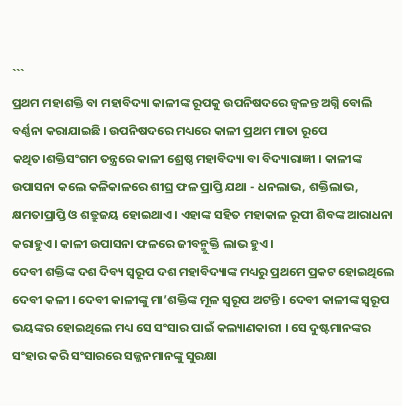```
ପ୍ରଥମ ମହାଶକ୍ତି ବା ମହାବିଦ୍ୟା କାଳୀଙ୍କ ରୂପକୁ ଉପନିଷଦରେ ଜ୍ୱଳନ୍ତ ଅଗ୍ନି ବୋଲି ବର୍ଣ୍ଣନା କରାଯାଇଛି । ଉପନିଷଦରେ ମଧ୍ୟରେ କାଳୀ ପ୍ରଥମ ମାତା ରୂପେ କଥିତ।ଶକ୍ତିସଂଗମ ତନ୍ତ୍ରରେ କାଳୀ ଶ୍ରେଷ୍ଠ ମହାବିଦ୍ୟା ବା ବିଦ୍ୟାରାଜ୍ଞୀ । କାଳୀଙ୍କ ଉପାସନା କଲେ କଳିକାଳରେ ଶୀଘ୍ର ଫଳ ପ୍ରାପ୍ତି ଯଥା - ଧନଲାଭ, ଶକ୍ତିଲାଭ, କ୍ଷମତାପ୍ରାପ୍ତି ଓ ଶତ୍ରୁଜୟ ହୋଇଥାଏ । ଏହାଙ୍କ ସହିତ ମହାକାଳ ରୂପୀ ଶିବଙ୍କ ଆରାଧନା କରାହୁଏ । କାଳୀ ଉପାସନା ଫଳରେ ଜୀବନ୍ମୁକ୍ତି ଲାଭ ହୁଏ ।
ଦେବୀ ଶକ୍ତିଙ୍କ ଦଶ ଦିବ୍ୟ ସ୍ୱରୂପ ଦଶ ମହାବିଦ୍ୟାଙ୍କ ମଧ୍ୟରୁ ପ୍ରଥମେ ପ୍ରକଟ ହୋଇଥିଲେ ଦେବୀ କଳୀ । ଦେବୀ କାଳୀଙ୍କୁ ମା’ଶକ୍ତିଙ୍କ ମୂଳ ସ୍ୱରୂପ ଅଟନ୍ତି । ଦେବୀ କାଳୀଙ୍କ ସ୍ୱରୂପ ଭୟଙ୍କର ହୋଇଥିଲେ ମଧ୍ୟ ସେ ସଂସାର ପାଇଁ କଲ୍ୟାଣକାରୀ । ସେ ଦୁଷ୍ଟମାନଙ୍କର ସଂହାର କରି ସଂସାରରେ ସଜ୍ଜନମାନଙ୍କୁ ସୁରକ୍ଷା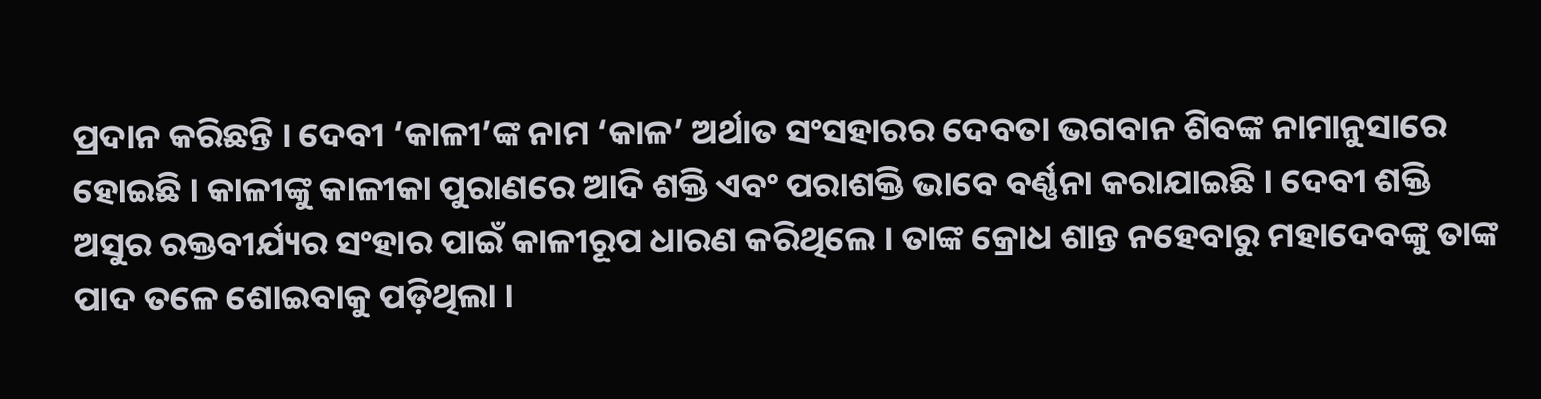ପ୍ରଦାନ କରିଛନ୍ତି । ଦେବୀ ‘କାଳୀ’ଙ୍କ ନାମ ‘କାଳ’ ଅର୍ଥାତ ସଂସହାରର ଦେବତା ଭଗବାନ ଶିବଙ୍କ ନାମାନୁସାରେ ହୋଇଛି । କାଳୀଙ୍କୁ କାଳୀକା ପୁରାଣରେ ଆଦି ଶକ୍ତି ଏବଂ ପରାଶକ୍ତି ଭାବେ ବର୍ଣ୍ଣନା କରାଯାଇଛି । ଦେବୀ ଶକ୍ତି ଅସୁର ରକ୍ତବୀର୍ଯ୍ୟର ସଂହାର ପାଇଁ କାଳୀରୂପ ଧାରଣ କରିଥିଲେ । ତାଙ୍କ କ୍ରୋଧ ଶାନ୍ତ ନହେବାରୁ ମହାଦେବଙ୍କୁ ତାଙ୍କ ପାଦ ତଳେ ଶୋଇବାକୁ ପଡ଼ିଥିଲା ।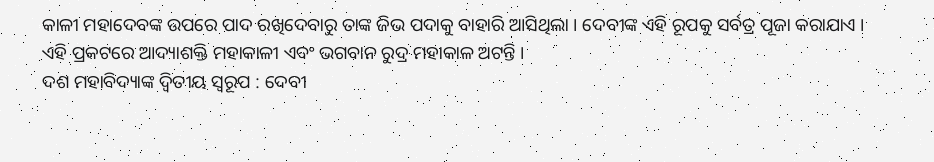କାଳୀ ମହାଦେବଙ୍କ ଉପରେ ପାଦ ରଖିଦେବାରୁ ତାଙ୍କ ଜିଭ ପଦାକୁ ବାହାରି ଆସିଥିଲା । ଦେବୀଙ୍କ ଏହି ରୂପକୁ ସର୍ବତ୍ର ପୂଜା କରାଯାଏ । ଏହି ପ୍ରକଟରେ ଆଦ୍ୟାଶକ୍ତି ମହାକାଳୀ ଏବଂ ଭଗବାନ ରୁଦ୍ର ମହାକାଳ ଅଟନ୍ତି ।
ଦଶ ମହାବିଦ୍ୟାଙ୍କ ଦ୍ୱିତୀୟ ସ୍ୱରୂପ : ଦେବୀ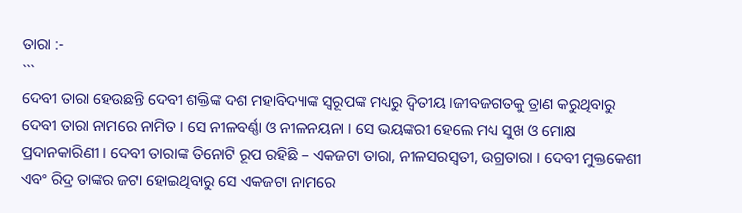ତାରା :-
```
ଦେବୀ ତାରା ହେଉଛନ୍ତି ଦେବୀ ଶକ୍ତିଙ୍କ ଦଶ ମହାବିଦ୍ୟାଙ୍କ ସ୍ୱରୂପଙ୍କ ମଧ୍ୟରୁ ଦ୍ୱିତୀୟ ।ଜୀବଜଗତକୁ ତ୍ରାଣ କରୁଥିବାରୁ ଦେବୀ ତାରା ନାମରେ ନାମିତ । ସେ ନୀଳବର୍ଣ୍ଣା ଓ ନୀଳନୟନା । ସେ ଭୟଙ୍କରୀ ହେଲେ ମଧ୍ୟ ସୁଖ ଓ ମୋକ୍ଷ ପ୍ରଦାନକାରିଣୀ । ଦେବୀ ତାରାଙ୍କ ତିନୋଟି ରୂପ ରହିଛି – ଏକଜଟା ତାରା, ନୀଳସରସ୍ୱତୀ, ଉଗ୍ରତାରା । ଦେବୀ ମୁକ୍ତକେଶୀ ଏବଂ ରିଦ୍ର ତାଙ୍କର ଜଟା ହୋଇଥିବାରୁ ସେ ଏକଜଟା ନାମରେ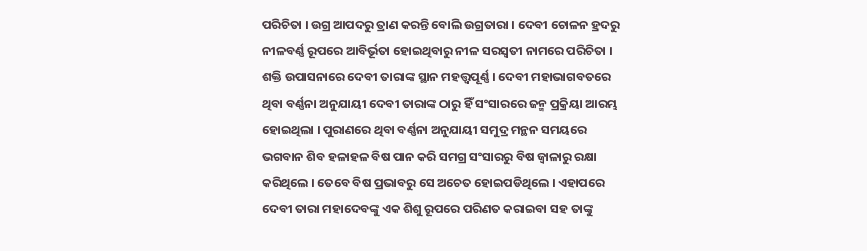ପରିଚିତା । ଉଗ୍ର ଆପଦରୁ ତ୍ରାଣ କରନ୍ତି ବୋଲି ଉଗ୍ରତାରା । ଦେବୀ ଚୋଳନ ହ୍ରଦରୁ ନୀଳବର୍ଣ୍ଣ ରୂପରେ ଆବିର୍ଭୂତା ହୋଇଥିବାରୁ ନୀଳ ସରସ୍ୱତୀ ନାମରେ ପରିଚିତା ।
ଶକ୍ତି ଉପାସନାରେ ଦେବୀ ତାରାଙ୍କ ସ୍ଥାନ ମହତ୍ତ୍ୱପୂର୍ଣ୍ଣ । ଦେବୀ ମହାଭାଗବତରେ ଥିବା ବର୍ଣ୍ଣନା ଅନୁଯାୟୀ ଦେବୀ ତାରାଙ୍କ ଠାରୁ ହିଁ ସଂସାରରେ ଜନ୍ମ ପ୍ରକ୍ରିୟା ଆରମ୍ଭ ହୋଇଥିଲା । ପୁରାଣରେ ଥିବା ବର୍ଣ୍ଣନା ଅନୁଯାୟୀ ସମୁଦ୍ର ମନ୍ଥନ ସମୟରେ ଭଗବାନ ଶିବ ହଳାହଳ ବିଷ ପାନ କରି ସମଗ୍ର ସଂସାରରୁ ବିଷ ଜ୍ୱାଳାରୁ ରକ୍ଷା କରିଥିଲେ । ତେବେ ବିଷ ପ୍ରଭାବରୁ ସେ ଅଚେତ ହୋଇପଡିଥିଲେ । ଏହାପରେ ଦେବୀ ତାରା ମହାଦେବଙ୍କୁ ଏକ ଶିଶୁ ରୂପରେ ପରିଣତ କରାଇବା ସହ ତାଙ୍କୁ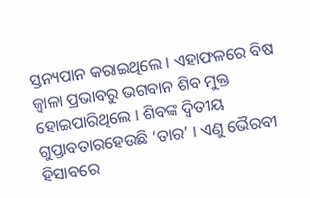ସ୍ତନ୍ୟପାନ କରାଇଥିଲେ । ଏହାଫଳରେ ବିଷ ଜ୍ୱାଳା ପ୍ରଭାବରୁ ଭଗବାନ ଶିବ ମୁକ୍ତ ହୋଇପାରିଥିଲେ । ଶିବଙ୍କ ଦ୍ୱିତୀୟ ଗୁପ୍ତାବତାରହେଉଛି ‘ତାର’ । ଏଣୁ ଭୈରବୀ ହିସାବରେ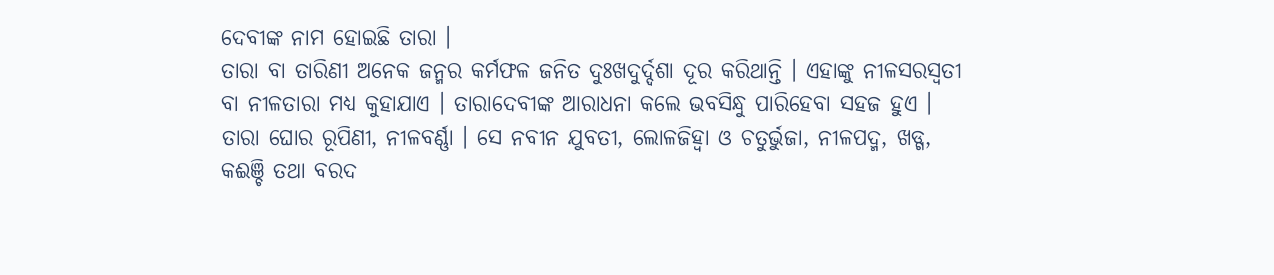ଦେବୀଙ୍କ ନାମ ହୋଇଛି ତାରା ।
ତାରା ବା ତାରିଣୀ ଅନେକ ଜନ୍ମର କର୍ମଫଳ ଜନିତ ଦୁଃଖଦୁର୍ଦ୍ଦଶା ଦୂର କରିଥାନ୍ତି । ଏହାଙ୍କୁ ନୀଳସରସ୍ୱତୀ ବା ନୀଳତାରା ମଧ୍ୟ କୁହାଯାଏ । ତାରାଦେବୀଙ୍କ ଆରାଧନା କଲେ ଭବସିନ୍ଧୁ ପାରିହେବା ସହଜ ହୁଏ । ତାରା ଘୋର ରୂପିଣୀ, ନୀଳବର୍ଣ୍ଣା । ସେ ନବୀନ ଯୁବତୀ, ଲୋଳଜିହ୍ୱା ଓ ଚତୁର୍ଭୁଜା, ନୀଳପଦ୍ମ, ଖଡ୍ଗ, କଈଞ୍ଚି ତଥା ବରଦ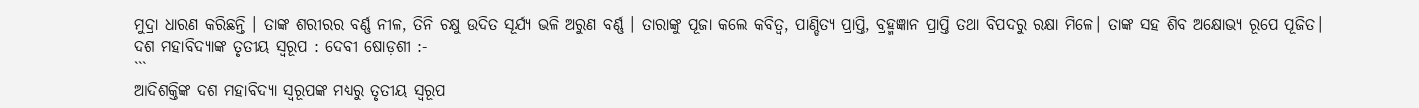ମୁଦ୍ରା ଧାରଣ କରିଛନ୍ତି । ତାଙ୍କ ଶରୀରର ବର୍ଣ୍ଣ ନୀଳ, ତିନି ଚକ୍ଷୁ ଉଦିତ ସୂର୍ଯ୍ୟ ଭଳି ଅରୁଣ ବର୍ଣ୍ଣ । ତାରାଙ୍କୁ ପୂଜା କଲେ କବିତ୍ୱ, ପାଣ୍ଡିତ୍ୟ ପ୍ରାପ୍ତି, ବ୍ରହ୍ମଜ୍ଞାନ ପ୍ରାପ୍ତି ତଥା ବିପଦରୁ ରକ୍ଷା ମିଳେ। ତାଙ୍କ ସହ ଶିବ ଅକ୍ଷୋଭ୍ୟ ରୂପେ ପୂଜିତ।
ଦଶ ମହାବିଦ୍ୟାଙ୍କ ତୃତୀୟ ସ୍ୱରୂପ : ଦେବୀ ଷୋଡ଼ଶୀ :-
```
ଆଦିଶକ୍ତିଙ୍କ ଦଶ ମହାବିଦ୍ୟା ସ୍ୱରୂପଙ୍କ ମଧ୍ୟରୁ ତୃତୀୟ ସ୍ୱରୂପ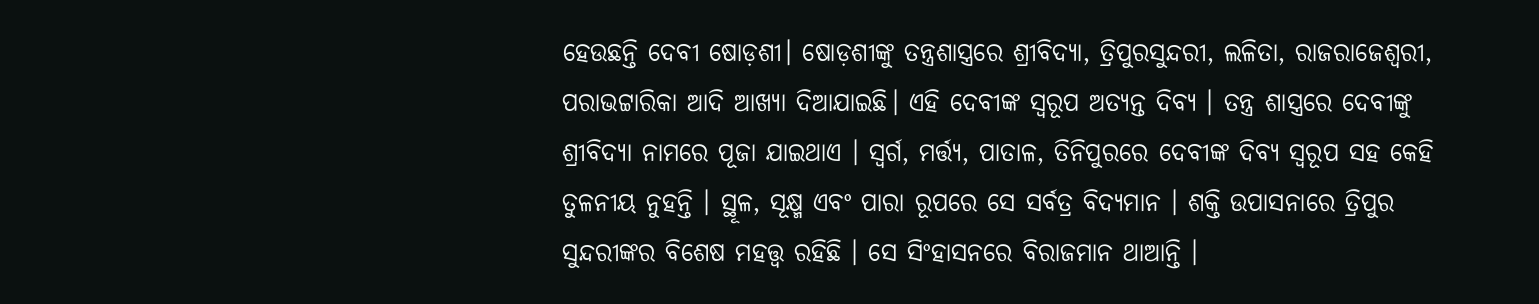ହେଉଛନ୍ତି ଦେବୀ ଷୋଡ଼ଶୀ। ଷୋଡ଼ଶୀଙ୍କୁ ତନ୍ତ୍ରଶାସ୍ତ୍ରରେ ଶ୍ରୀବିଦ୍ୟା, ତ୍ରିପୁରସୁନ୍ଦରୀ, ଲଳିତା, ରାଜରାଜେଶ୍ୱରୀ, ପରାଭଟ୍ଟାରିକା ଆଦି ଆଖ୍ୟା ଦିଆଯାଇଛି। ଏହି ଦେବୀଙ୍କ ସ୍ୱରୂପ ଅତ୍ୟନ୍ତ ଦିବ୍ୟ । ତନ୍ତ୍ର ଶାସ୍ତ୍ରରେ ଦେବୀଙ୍କୁ ଶ୍ରୀବିଦ୍ୟା ନାମରେ ପୂଜା ଯାଇଥାଏ । ସ୍ୱର୍ଗ, ମର୍ତ୍ତ୍ୟ, ପାତାଳ, ତିନିପୁରରେ ଦେବୀଙ୍କ ଦିବ୍ୟ ସ୍ୱରୂପ ସହ କେହି ତୁଳନୀୟ ନୁହନ୍ତି । ସ୍ଥୂଳ, ସୂକ୍ଷ୍ମ ଏବଂ ପାରା ରୂପରେ ସେ ସର୍ବତ୍ର ବିଦ୍ୟମାନ । ଶକ୍ତି ଉପାସନାରେ ତ୍ରିପୁର ସୁନ୍ଦରୀଙ୍କର ବିଶେଷ ମହତ୍ତ୍ୱ ରହିଛି । ସେ ସିଂହାସନରେ ବିରାଜମାନ ଥାଆନ୍ତି ।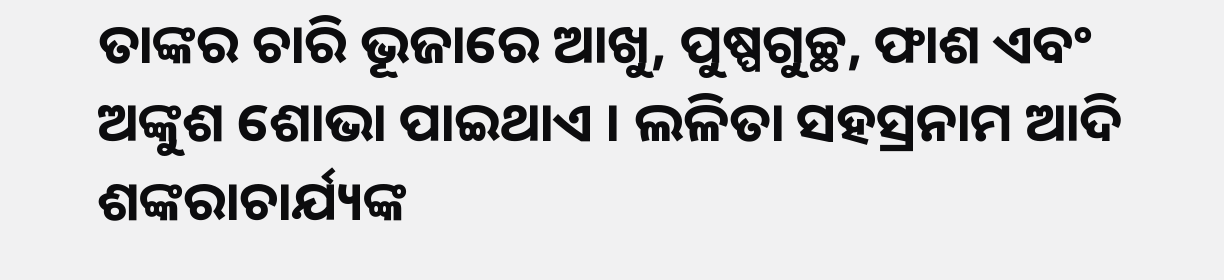ତାଙ୍କର ଚାରି ଭୂଜାରେ ଆଖୁ, ପୁଷ୍ପଗୁଚ୍ଛ, ଫାଶ ଏବଂ ଅଙ୍କୁଶ ଶୋଭା ପାଇଥାଏ । ଲଳିତା ସହସ୍ରନାମ ଆଦି ଶଙ୍କରାଚାର୍ଯ୍ୟଙ୍କ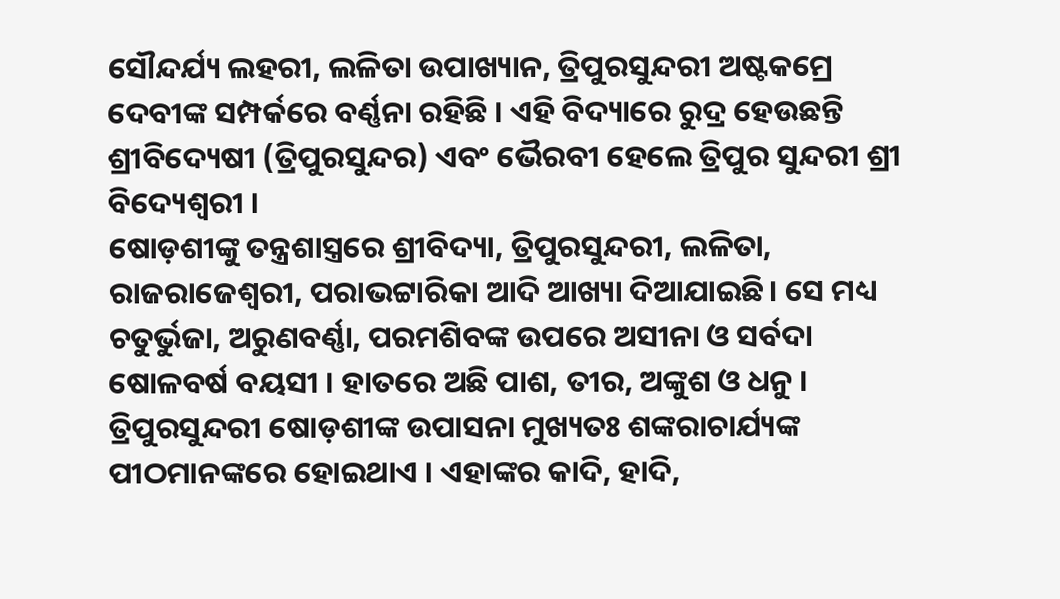ସୌନ୍ଦର୍ଯ୍ୟ ଲହରୀ, ଲଳିତା ଉପାଖ୍ୟାନ, ତ୍ରିପୁରସୁନ୍ଦରୀ ଅଷ୍ଟକମ୍ରେ ଦେବୀଙ୍କ ସମ୍ପର୍କରେ ବର୍ଣ୍ଣନା ରହିଛି । ଏହି ବିଦ୍ୟାରେ ରୁଦ୍ର ହେଉଛନ୍ତି ଶ୍ରୀବିଦ୍ୟେଷୀ (ତ୍ରିପୁରସୁନ୍ଦର) ଏବଂ ଭୈରବୀ ହେଲେ ତ୍ରିପୁର ସୁନ୍ଦରୀ ଶ୍ରୀ ବିଦ୍ୟେଶ୍ୱରୀ ।
ଷୋଡ଼ଶୀଙ୍କୁ ତନ୍ତ୍ରଶାସ୍ତ୍ରରେ ଶ୍ରୀବିଦ୍ୟା, ତ୍ରିପୁରସୁନ୍ଦରୀ, ଲଳିତା, ରାଜରାଜେଶ୍ୱରୀ, ପରାଭଟ୍ଟାରିକା ଆଦି ଆଖ୍ୟା ଦିଆଯାଇଛି। ସେ ମଧ୍ୟ ଚତୁର୍ଭୁଜା, ଅରୁଣବର୍ଣ୍ଣା, ପରମଶିବଙ୍କ ଉପରେ ଅସୀନା ଓ ସର୍ବଦା ଷୋଳବର୍ଷ ବୟସୀ । ହାତରେ ଅଛି ପାଶ, ତୀର, ଅଙ୍କୁଶ ଓ ଧନୁ । ତ୍ରିପୁରସୁନ୍ଦରୀ ଷୋଡ଼ଶୀଙ୍କ ଉପାସନା ମୁଖ୍ୟତଃ ଶଙ୍କରାଚାର୍ଯ୍ୟଙ୍କ ପୀଠମାନଙ୍କରେ ହୋଇଥାଏ । ଏହାଙ୍କର କାଦି, ହାଦି,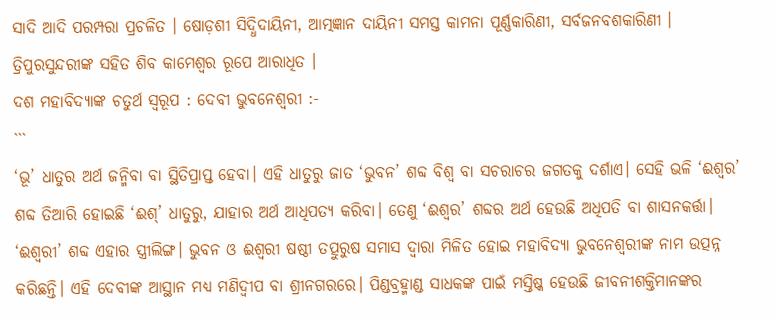ସାଦି ଆଦି ପରମ୍ପରା ପ୍ରଚଳିତ । ଷୋଡ଼ଶୀ ସିଦ୍ଧିଦାୟିନୀ, ଆତ୍ମଜ୍ଞାନ ଦାୟିନୀ ସମସ୍ତ କାମନା ପୂର୍ଣ୍ଣକାରିଣୀ, ସର୍ବଜନବଶକାରିଣୀ । ତ୍ରିପୁରସୁନ୍ଦରୀଙ୍କ ସହିତ ଶିବ କାମେଶ୍ୱର ରୂପେ ଆରାଧିତ ।
ଦଶ ମହାବିଦ୍ୟାଙ୍କ ଚତୁର୍ଥ ସ୍ୱରୂପ : ଦେବୀ ଭୁବନେଶ୍ୱରୀ :-
```
‘ଭୂ’ ଧାତୁର ଅର୍ଥ ଜନ୍ମିବା ବା ସ୍ଥିତିପ୍ରାପ୍ତ ହେବା। ଏହି ଧାତୁରୁ ଜାତ ‘ଭୁବନ’ ଶବ୍ଦ ବିଶ୍ୱ ବା ସଚରାଚର ଜଗତକୁ ଦର୍ଶାଏ। ସେହି ଭଳି ‘ଈଶ୍ୱର’ ଶବ୍ଦ ତିଆରି ହୋଇଛି ‘ଈଶ୍’ ଧାତୁରୁ, ଯାହାର ଅର୍ଥ ଆଧିପତ୍ୟ କରିବା। ତେଣୁ ‘ଈଶ୍ୱର’ ଶବ୍ଦର ଅର୍ଥ ହେଉଛି ଅଧିପତି ବା ଶାସନକର୍ତ୍ତା। ‘ଈଶ୍ୱରୀ’ ଶବ୍ଦ ଏହାର ସ୍ତ୍ରୀଲିଙ୍ଗ। ଭୁବନ ଓ ଈଶ୍ୱରୀ ଷଷ୍ଠୀ ତତ୍ପୁରୁଷ ସମାସ ଦ୍ୱାରା ମିଳିତ ହୋଇ ମହାବିଦ୍ୟା ଭୁବନେଶ୍ୱରୀଙ୍କ ନାମ ଉତ୍ପନ୍ନ କରିଛନ୍ତି। ଏହି ଦେବୀଙ୍କ ଆସ୍ଥାନ ମଧ୍ୟ ମଣିଦ୍ୱୀପ ବା ଶ୍ରୀନଗରରେ। ପିଣ୍ଡବ୍ରହ୍ମାଣ୍ଡ ସାଧକଙ୍କ ପାଇଁ ମସ୍ତିଷ୍କ ହେଉଛି ଜୀବନୀଶକ୍ତିମାନଙ୍କର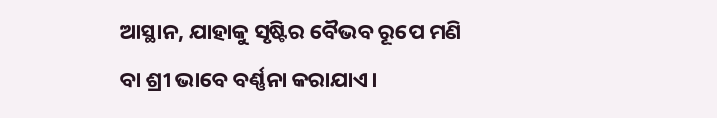ଆସ୍ଥାନ, ଯାହାକୁ ସୃଷ୍ଟିର ବୈଭବ ରୂପେ ମଣି ବା ଶ୍ରୀ ଭାବେ ବର୍ଣ୍ଣନା କରାଯାଏ।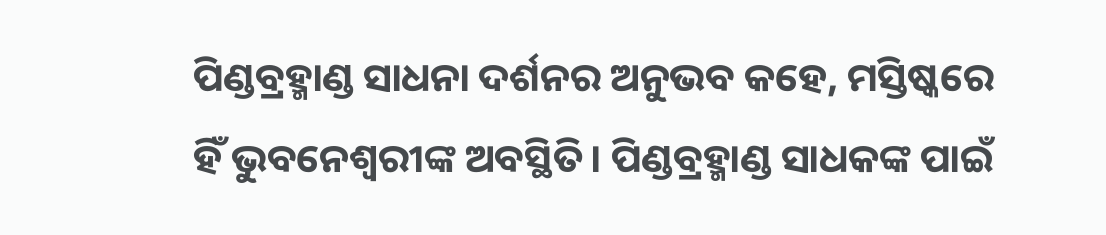ପିଣ୍ଡବ୍ରହ୍ମାଣ୍ଡ ସାଧନା ଦର୍ଶନର ଅନୁଭବ କହେ, ମସ୍ତିଷ୍କରେ ହିଁ ଭୁବନେଶ୍ୱରୀଙ୍କ ଅବସ୍ଥିତି। ପିଣ୍ଡବ୍ରହ୍ମାଣ୍ଡ ସାଧକଙ୍କ ପାଇଁ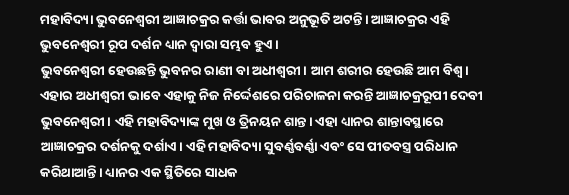ମହାବିଦ୍ୟା ଭୁବନେଶ୍ୱରୀ ଆଜ୍ଞାଚକ୍ରର କର୍ତ୍ତା ଭାବର ଅନୁଭୂତି ଅଟନ୍ତି। ଆଜ୍ଞାଚକ୍ରର ଏହି ଭୁବନେଶ୍ୱରୀ ରୂପ ଦର୍ଶନ ଧ୍ୟାନ ଦ୍ୱାରା ସମ୍ଭବ ହୁଏ।
ଭୁବନେଶ୍ୱରୀ ହେଉଛନ୍ତି ଭୁବନର ରାଣୀ ବା ଅଧୀଶ୍ୱରୀ। ଆମ ଶରୀର ହେଉଛି ଆମ ବିଶ୍ୱ। ଏହାର ଅଧୀଶ୍ୱରୀ ଭାବେ ଏହାକୁ ନିଜ ନିର୍ଦ୍ଦେଶରେ ପରିଚାଳନା କରନ୍ତି ଆଜ୍ଞାଚକ୍ରରୂପୀ ଦେବୀ ଭୁବନେଶ୍ୱରୀ। ଏହି ମହାବିଦ୍ୟାଙ୍କ ମୁଖ ଓ ତ୍ରିନୟନ ଶାନ୍ତ। ଏହା ଧ୍ୟାନର ଶାନ୍ତାବସ୍ଥାରେ ଆଜ୍ଞାଚକ୍ରର ଦର୍ଶନକୁ ଦର୍ଶାଏ। ଏହି ମହାବିଦ୍ୟା ସୁବର୍ଣ୍ଣବର୍ଣ୍ଣା ଏବଂ ସେ ପୀତବସ୍ତ୍ର ପରିଧାନ କରିଥାଆନ୍ତି। ଧ୍ୟାନର ଏକ ସ୍ଥିତିରେ ସାଧକ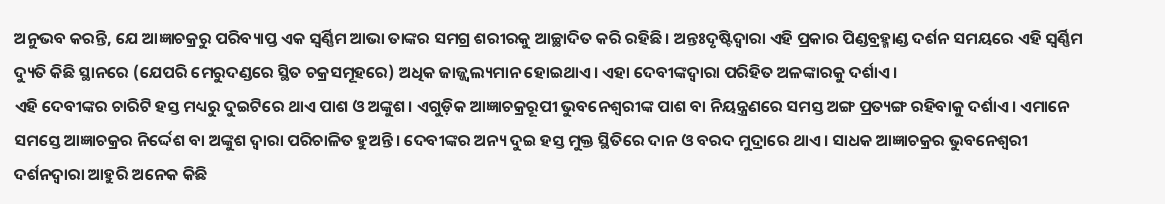ଅନୁଭବ କରନ୍ତି, ଯେ ଆଜ୍ଞାଚକ୍ରରୁ ପରିବ୍ୟାପ୍ତ ଏକ ସ୍ୱର୍ଣ୍ଣିମ ଆଭା ତାଙ୍କର ସମଗ୍ର ଶରୀରକୁ ଆଚ୍ଛାଦିତ କରି ରହିଛି। ଅନ୍ତଃଦୃଷ୍ଟିଦ୍ୱାରା ଏହି ପ୍ରକାର ପିଣ୍ଡବ୍ରହ୍ମାଣ୍ଡ ଦର୍ଶନ ସମୟରେ ଏହି ସ୍ୱର୍ଣ୍ଣିମ ଦ୍ୟୁତି କିଛି ସ୍ଥାନରେ (ଯେପରି ମେରୁଦଣ୍ଡରେ ସ୍ଥିତ ଚକ୍ରସମୂହରେ) ଅଧିକ ଜାଜ୍ଜ୍ୱଲ୍ୟମାନ ହୋଇଥାଏ। ଏହା ଦେବୀଙ୍କଦ୍ୱାରା ପରିହିତ ଅଳଙ୍କାରକୁ ଦର୍ଶାଏ।
ଏହି ଦେବୀଙ୍କର ଚାରିଟି ହସ୍ତ ମଧ୍ୟରୁ ଦୁଇଟିରେ ଥାଏ ପାଶ ଓ ଅଙ୍କୁଶ। ଏଗୁଡ଼ିକ ଆଜ୍ଞାଚକ୍ରରୂପୀ ଭୁବନେଶ୍ୱରୀଙ୍କ ପାଶ ବା ନିୟନ୍ତ୍ରଣରେ ସମସ୍ତ ଅଙ୍ଗ ପ୍ରତ୍ୟଙ୍ଗ ରହିବାକୁ ଦର୍ଶାଏ। ଏମାନେ ସମସ୍ତେ ଆଜ୍ଞାଚକ୍ରର ନିର୍ଦ୍ଦେଶ ବା ଅଙ୍କୁଶ ଦ୍ୱାରା ପରିଚାଳିତ ହୁଅନ୍ତି। ଦେବୀଙ୍କର ଅନ୍ୟ ଦୁଇ ହସ୍ତ ମୁକ୍ତ ସ୍ଥିତିରେ ଦାନ ଓ ବରଦ ମୁଦ୍ରାରେ ଥାଏ। ସାଧକ ଆଜ୍ଞାଚକ୍ରର ଭୁବନେଶ୍ୱରୀ ଦର୍ଶନଦ୍ୱାରା ଆହୁରି ଅନେକ କିଛି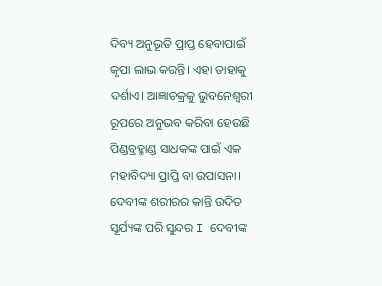ଦିବ୍ୟ ଅନୁଭୂତି ପ୍ରାପ୍ତ ହେବାପାଇଁ କୃପା ଲାଭ କରନ୍ତି। ଏହା ତାହାକୁ ଦର୍ଶାଏ। ଆଜ୍ଞାଚକ୍ରକୁ ଭୁବନେଶ୍ୱରୀ ରୂପରେ ଅନୁଭବ କରିବା ହେଉଛି ପିଣ୍ଡବ୍ରହ୍ମାଣ୍ଡ ସାଧକଙ୍କ ପାଇଁ ଏକ ମହାବିଦ୍ୟା ପ୍ରାପ୍ତି ବା ଉପାସନା।
ଦେବୀଙ୍କ ଶରୀରର କାନ୍ତି ଉଦିତ ସୂର୍ଯ୍ୟଙ୍କ ପରି ସୁନ୍ଦର I ଦେବୀଙ୍କ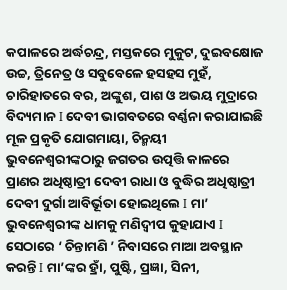କପାଳରେ ଅର୍ଦ୍ଧଚନ୍ଦ୍ର, ମସ୍ତକରେ ମୁକୁଟ, ଦୁଇବକ୍ଷୋଜ ଉଚ୍ଚ, ତ୍ରିନେତ୍ର ଓ ସବୁବେଳେ ହସହସ ମୁହଁ, ଚାରିହାତରେ ବର, ଅଙ୍କୁଶ, ପାଶ ଓ ଅଭୟ ମୁଦ୍ରାରେ ବିଦ୍ୟମାନ I ଦେବୀ ଭାଗବତରେ ବର୍ଣ୍ଣନା କରାଯାଇଛି ମୂଳ ପ୍ରକୃତି ଯୋଗମାୟା, ଚିନ୍ମୟୀ ଭୁବନେଶ୍ୱରୀଙ୍କଠାରୁ ଜଗତର ଉତ୍ପତ୍ତି କାଳରେ ପ୍ରାଣର ଅଧିଷ୍ଠାତ୍ରୀ ଦେବୀ ରାଧା ଓ ବୁଦ୍ଧିର ଅଧିଷ୍ଠାତ୍ରୀ ଦେବୀ ଦୁର୍ଗା ଆବିର୍ଭୂତା ହୋଇଥିଲେ I ମା’ ଭୁବନେଶ୍ୱରୀଙ୍କ ଧାମକୁ ମଣିଦ୍ୱୀପ କୁହାଯାଏ I ସେଠାରେ ‘ ଚିନ୍ତାମଣି ’ ନିବାସରେ ମାଆ ଅବସ୍ଥାନ କରନ୍ତି I ମା’ଙ୍କର ହ୍ରାଁ, ପୁଷ୍ଟି, ପ୍ରଜ୍ଞା, ସିନୀ,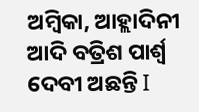ଅମ୍ବିକା, ଆହ୍ଲାଦିନୀ ଆଦି ବତ୍ରିଶ ପାର୍ଶ୍ୱ ଦେବୀ ଅଛନ୍ତି I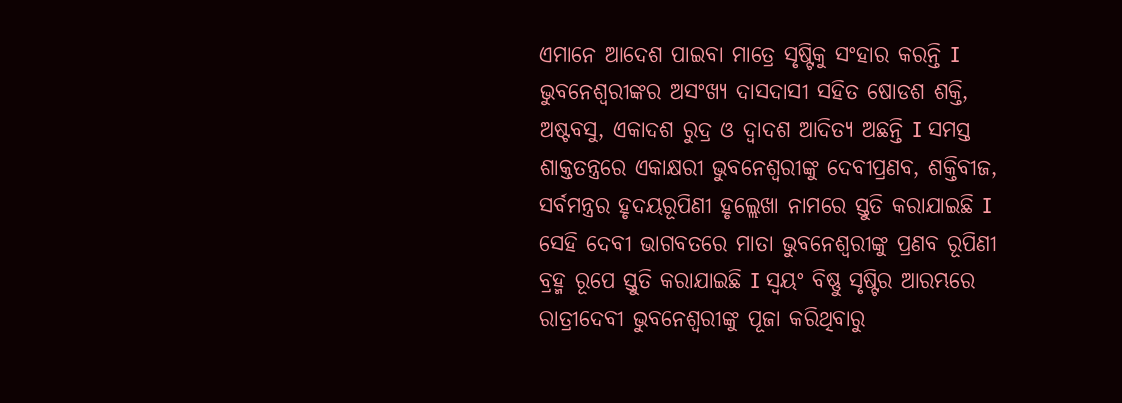ଏମାନେ ଆଦେଶ ପାଇବା ମାତ୍ରେ ସୃଷ୍ଟିକୁ ସଂହାର କରନ୍ତି I ଭୁବନେଶ୍ୱରୀଙ୍କର ଅସଂଖ୍ୟ ଦାସଦାସୀ ସହିତ ଷୋଡଶ ଶକ୍ତି, ଅଷ୍ଟବସୁ, ଏକାଦଶ ରୁଦ୍ର ଓ ଦ୍ୱାଦଶ ଆଦିତ୍ୟ ଅଛନ୍ତି I ସମସ୍ତ ଶାକ୍ତତନ୍ତ୍ରରେ ଏକାକ୍ଷରୀ ଭୁବନେଶ୍ୱରୀଙ୍କୁ ଦେବୀପ୍ରଣବ, ଶକ୍ତିବୀଜ, ସର୍ବମନ୍ତ୍ରର ହୃଦୟରୂପିଣୀ ହୃଲ୍ଲେଖା ନାମରେ ସ୍ତୁତି କରାଯାଇଛି I ସେହି ଦେବୀ ଭାଗବତରେ ମାତା ଭୁବନେଶ୍ୱରୀଙ୍କୁ ପ୍ରଣବ ରୂପିଣୀ ବ୍ରହ୍ମ ରୂପେ ସ୍ତୁତି କରାଯାଇଛି I ସ୍ୱୟଂ ବିଷ୍ଣୁ ସୃଷ୍ଟିର ଆରମ୍ଭରେ ରାତ୍ରୀଦେବୀ ଭୁବନେଶ୍ୱରୀଙ୍କୁ ପୂଜା କରିଥିବାରୁ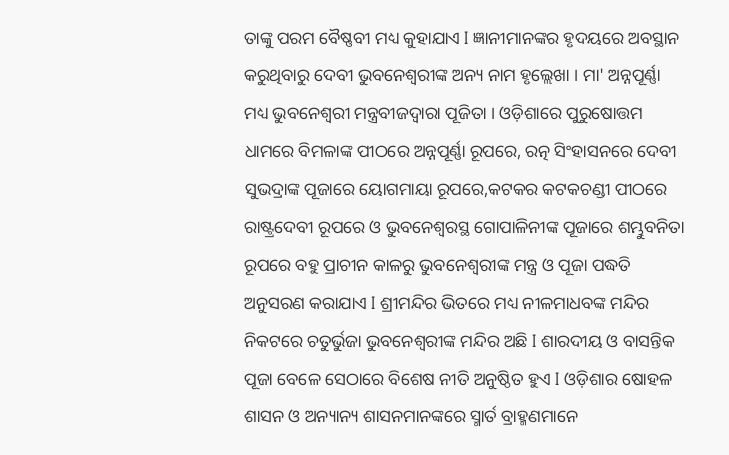ତାଙ୍କୁ ପରମ ବୈଷ୍ଣବୀ ମଧ୍ୟ କୁହାଯାଏ I ଜ୍ଞାନୀମାନଙ୍କର ହୃଦୟରେ ଅବସ୍ଥାନ କରୁଥିବାରୁ ଦେବୀ ଭୁବନେଶ୍ୱରୀଙ୍କ ଅନ୍ୟ ନାମ ହୃଲ୍ଲେଖା । ମା' ଅନ୍ନପୂର୍ଣ୍ଣା ମଧ୍ୟ ଭୁବନେଶ୍ୱରୀ ମନ୍ତ୍ରବୀଜଦ୍ୱାରା ପୂଜିତା । ଓଡ଼ିଶାରେ ପୁରୁଷୋତ୍ତମ ଧାମରେ ବିମଳାଙ୍କ ପୀଠରେ ଅନ୍ନପୂର୍ଣ୍ଣା ରୂପରେ, ରତ୍ନ ସିଂହାସନରେ ଦେବୀ ସୁଭଦ୍ରାଙ୍କ ପୂଜାରେ ୟୋଗମାୟା ରୂପରେ,କଟକର କଟକଚଣ୍ଡୀ ପୀଠରେ ରାଷ୍ଟ୍ରଦେବୀ ରୂପରେ ଓ ଭୁବନେଶ୍ୱରସ୍ଥ ଗୋପାଳିନୀଙ୍କ ପୂଜାରେ ଶମ୍ଭୁବନିତା ରୂପରେ ବହୁ ପ୍ରାଚୀନ କାଳରୁ ଭୁବନେଶ୍ୱରୀଙ୍କ ମନ୍ତ୍ର ଓ ପୂଜା ପଦ୍ଧତି ଅନୁସରଣ କରାଯାଏ I ଶ୍ରୀମନ୍ଦିର ଭିତରେ ମଧ୍ୟ ନୀଳମାଧବଙ୍କ ମନ୍ଦିର ନିକଟରେ ଚତୁର୍ଭୁଜା ଭୁବନେଶ୍ୱରୀଙ୍କ ମନ୍ଦିର ଅଛି I ଶାରଦୀୟ ଓ ବାସନ୍ତିକ ପୂଜା ବେଳେ ସେଠାରେ ବିଶେଷ ନୀତି ଅନୁଷ୍ଠିତ ହୁଏ I ଓଡ଼ିଶାର ଷୋହଳ ଶାସନ ଓ ଅନ୍ୟାନ୍ୟ ଶାସନମାନଙ୍କରେ ସ୍ମାର୍ତ ବ୍ରାହ୍ମଣମାନେ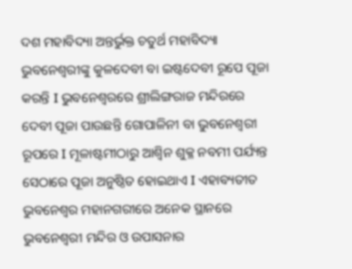ଦଶ ମହାବିଦ୍ୟା ଅନ୍ତର୍ଭୁକ୍ତ ଚତୁର୍ଥ ମହାବିଦ୍ୟା ଭୁବନେଶ୍ୱରୀଙ୍କୁ କୁଳଦେବୀ ବା ଇଷ୍ଟଦେବୀ ରୂପେ ପୂଜା କରନ୍ତି I ଭୁବନେଶ୍ୱରରେ ଶ୍ରୀଲିଙ୍ଗରାଜ ମନ୍ଦିରରେ ଦେବୀ ପୂଜା ପାଉଛନ୍ତି ଗୋପାଳିନୀ ବା ଭୁବନେଶ୍ୱରୀ ରୂପରେ I ମୂଳାଷ୍ଟମୀଠାରୁ ଆଶ୍ୱିନ ଶୁକ୍ଳ ନବମୀ ପର୍ଯ୍ୟନ୍ତ ସେଠାରେ ପୂଜା ଅନୁଷ୍ଠିତ ହୋଇଥାଏ I ଏହାବ୍ୟତୀତ ଭୁବନେଶ୍ୱର ମହାନଗରୀରେ ଅନେକ ସ୍ଥାନରେ ଭୁବନେଶ୍ୱରୀ ମନ୍ଦିର ଓ ଉପାସନାର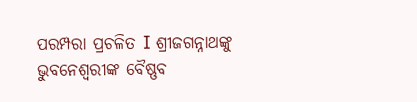ପରମ୍ପରା ପ୍ରଚଳିତ I ଶ୍ରୀଜଗନ୍ନାଥଙ୍କୁ ଭୁବନେଶ୍ୱରୀଙ୍କ ବୈଷ୍ଣବ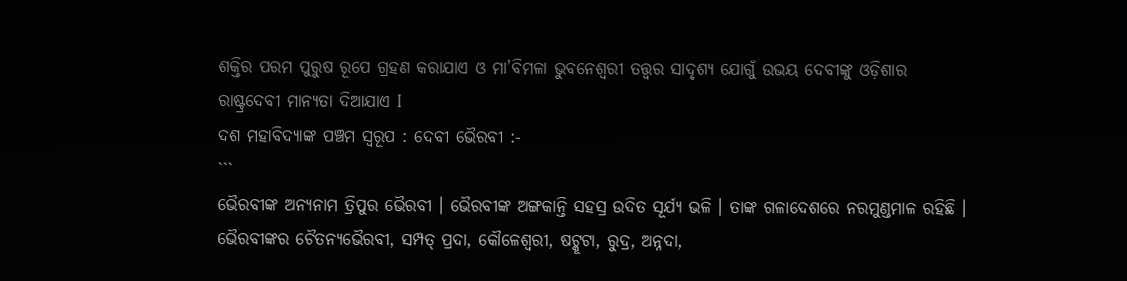ଶକ୍ତିର ପରମ ପୁରୁଷ ରୂପେ ଗ୍ରହଣ କରାଯାଏ ଓ ମା’ବିମଳା ଭୁବନେଶ୍ୱରୀ ତତ୍ତ୍ୱର ସାଦୃଶ୍ୟ ଯୋଗୁଁ ଉଭୟ ଦେବୀଙ୍କୁ ଓଡ଼ିଶାର ରାଷ୍ଟ୍ରଦେବୀ ମାନ୍ୟତା ଦିଆଯାଏ I
ଦଶ ମହାବିଦ୍ୟାଙ୍କ ପଞ୍ଚମ ସ୍ୱରୂପ : ଦେବୀ ଭୈରବୀ :-
```
ଭୈରବୀଙ୍କ ଅନ୍ୟନାମ ତ୍ରିପୁର ଭୈରବୀ । ଭୈରବୀଙ୍କ ଅଙ୍ଗକାନ୍ତି ସହସ୍ର ଉଦିତ ସୂର୍ଯ୍ୟ ଭଳି । ତାଙ୍କ ଗଳାଦେଶରେ ନରମୁଣ୍ଡମାଳ ରହିଛି । ଭୈରବୀଙ୍କର ଚୈତନ୍ୟଭୈରବୀ, ସମ୍ପତ୍ ପ୍ରଦା, କୌଳେଶ୍ୱରୀ, ଷଟ୍କୂଟା, ରୁଦ୍ର, ଅନ୍ନଦା,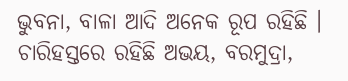ଭୁବନା, ବାଳା ଆଦି ଅନେକ ରୂପ ରହିଛି । ଚାରିହସ୍ତରେ ରହିଛି ଅଭୟ, ବରମୁଦ୍ରା,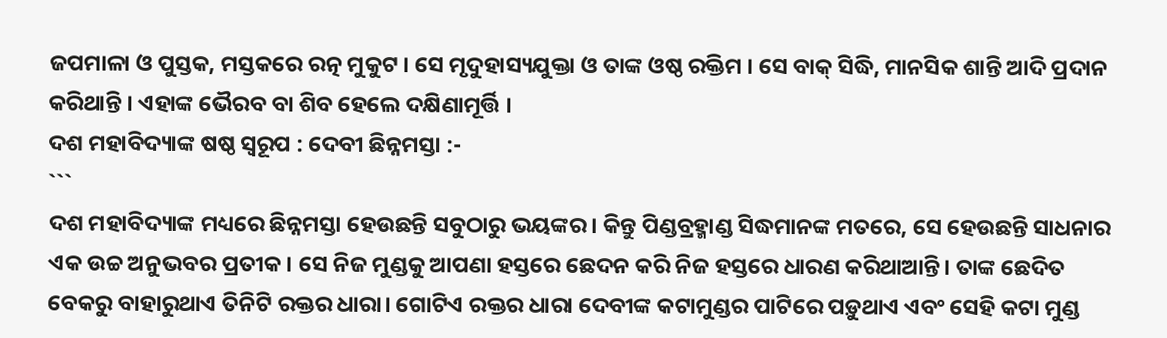ଜପମାଳା ଓ ପୁସ୍ତକ, ମସ୍ତକରେ ରତ୍ନ ମୁକୁଟ । ସେ ମୃଦୁହାସ୍ୟଯୁକ୍ତା ଓ ତାଙ୍କ ଓଷ୍ଠ ରକ୍ତିମ । ସେ ବାକ୍ ସିଦ୍ଧି, ମାନସିକ ଶାନ୍ତି ଆଦି ପ୍ରଦାନ କରିଥାନ୍ତି । ଏହାଙ୍କ ଭୈରବ ବା ଶିବ ହେଲେ ଦକ୍ଷିଣାମୂର୍ତ୍ତି ।
ଦଶ ମହାବିଦ୍ୟାଙ୍କ ଷଷ୍ଠ ସ୍ୱରୂପ : ଦେବୀ ଛିନ୍ନମସ୍ତା :-
```
ଦଶ ମହାବିଦ୍ୟାଙ୍କ ମଧ୍ୟରେ ଛିନ୍ନମସ୍ତା ହେଉଛନ୍ତି ସବୁଠାରୁ ଭୟଙ୍କର। କିନ୍ତୁ ପିଣ୍ଡବ୍ରହ୍ମାଣ୍ଡ ସିଦ୍ଧମାନଙ୍କ ମତରେ, ସେ ହେଉଛନ୍ତି ସାଧନାର ଏକ ଉଚ୍ଚ ଅନୁଭବର ପ୍ରତୀକ। ସେ ନିଜ ମୁଣ୍ଡକୁ ଆପଣା ହସ୍ତରେ ଛେଦନ କରି ନିଜ ହସ୍ତରେ ଧାରଣ କରିଥାଆନ୍ତି। ତାଙ୍କ ଛେଦିତ ବେକରୁ ବାହାରୁଥାଏ ତିନିଟି ରକ୍ତର ଧାରା। ଗୋଟିଏ ରକ୍ତର ଧାରା ଦେବୀଙ୍କ କଟାମୁଣ୍ଡର ପାଟିରେ ପଡ଼ୁଥାଏ ଏବଂ ସେହି କଟା ମୁଣ୍ଡ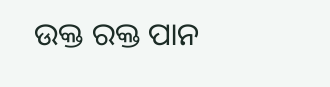ଉକ୍ତ ରକ୍ତ ପାନ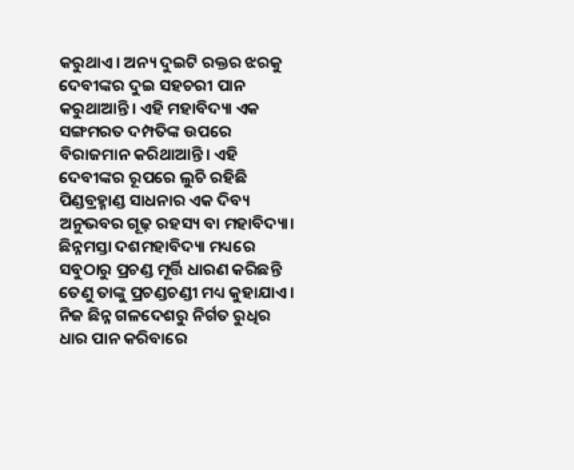କରୁଥାଏ। ଅନ୍ୟ ଦୁଇଟି ରକ୍ତର ଝରକୁ ଦେବୀଙ୍କର ଦୁଇ ସହଚରୀ ପାନ କରୁଥାଆନ୍ତି। ଏହି ମହାବିଦ୍ୟା ଏକ ସଙ୍ଗମରତ ଦମ୍ପତିଙ୍କ ଉପରେ ବିରାଜମାନ କରିଥାଆନ୍ତି। ଏହି ଦେବୀଙ୍କର ରୂପରେ ଲୁଚି ରହିଛି ପିଣ୍ଡବ୍ରହ୍ମାଣ୍ଡ ସାଧନାର ଏକ ଦିବ୍ୟ ଅନୁଭବର ଗୂଢ଼ ରହସ୍ୟ ବା ମହାବିଦ୍ୟା।
ଛିନ୍ନମସ୍ତା ଦଶମହାବିଦ୍ୟା ମଧ୍ୟରେ ସବୁଠାରୁ ପ୍ରଚଣ୍ଡ ମୂର୍ତ୍ତି ଧାରଣ କରିଛନ୍ତି ତେଣୁ ତାଙ୍କୁ ପ୍ରଚଣ୍ଡଚଣ୍ଡୀ ମଧ୍ୟ କୁହାଯାଏ । ନିଜ ଛିନ୍ନ ଗଳଦେଶରୁ ନିର୍ଗତ ରୁଧିର ଧାର ପାନ କରିବାରେ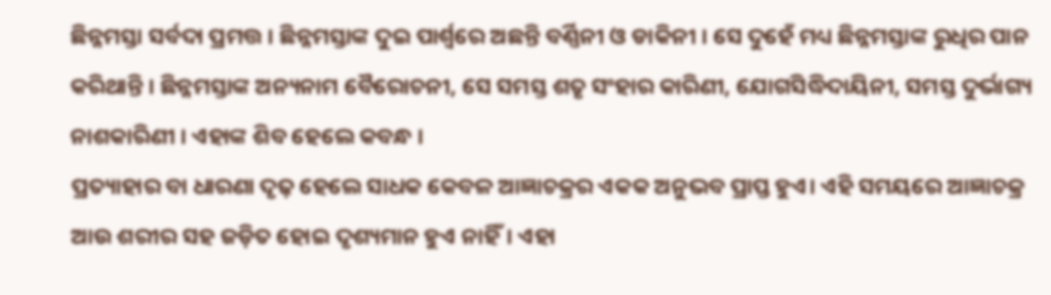ଛିନ୍ନମସ୍ତା ସର୍ବଦା ପ୍ରମତ୍ତ । ଛିନ୍ନମସ୍ତାଙ୍କ ଦୁଇ ପାର୍ଶ୍ୱରେ ଅଛନ୍ତି ବର୍ଣ୍ଣିନୀ ଓ ଡାକିନୀ । ସେ ଦୁହେଁ ମଧ୍ୟ ଛିନ୍ନମସ୍ତାଙ୍କ ରୁଧିର ପାନ କରିଥାନ୍ତି । ଛିନ୍ନମସ୍ତାଙ୍କ ଅନ୍ୟନାମ ବୈରୋଚନୀ, ସେ ସମସ୍ତ ଶତୃ ସଂହାର କାରିଣୀ, ଯୋଗସିଦ୍ଧିଦାୟିନୀ, ସମସ୍ତ ଦୁର୍ଭାଗ୍ୟ ନାଶକାରିଣୀ । ଏହାଙ୍କ ଶିବ ହେଲେ କବନ୍ଧ ।
ପ୍ରତ୍ୟାହାର ବା ଧାରଣା ଦୃଢ଼ ହେଲେ ସାଧକ କେବଳ ଆଜ୍ଞାଚକ୍ରର ଏକକ ଅନୁଭବ ପ୍ରାପ୍ତ ହୁଏ। ଏହି ସମୟରେ ଆଜ୍ଞାଚକ୍ର ଆଉ ଶରୀର ସହ ଜଡ଼ିତ ହୋଇ ଦୃଶ୍ୟମାନ ହୁଏ ନାହିଁ। ଏହା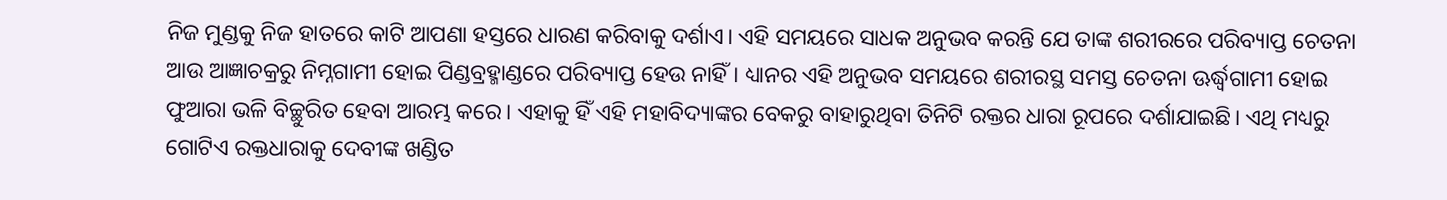ନିଜ ମୁଣ୍ଡକୁ ନିଜ ହାତରେ କାଟି ଆପଣା ହସ୍ତରେ ଧାରଣ କରିବାକୁ ଦର୍ଶାଏ। ଏହି ସମୟରେ ସାଧକ ଅନୁଭବ କରନ୍ତି ଯେ ତାଙ୍କ ଶରୀରରେ ପରିବ୍ୟାପ୍ତ ଚେତନା ଆଉ ଆଜ୍ଞାଚକ୍ରରୁ ନିମ୍ନଗାମୀ ହୋଇ ପିଣ୍ଡବ୍ରହ୍ମାଣ୍ଡରେ ପରିବ୍ୟାପ୍ତ ହେଉ ନାହିଁ। ଧ୍ୟାନର ଏହି ଅନୁଭବ ସମୟରେ ଶରୀରସ୍ଥ ସମସ୍ତ ଚେତନା ଊର୍ଦ୍ଧ୍ୱଗାମୀ ହୋଇ ଫୁଆରା ଭଳି ବିଚ୍ଛୁରିତ ହେବା ଆରମ୍ଭ କରେ। ଏହାକୁ ହିଁ ଏହି ମହାବିଦ୍ୟାଙ୍କର ବେକରୁ ବାହାରୁଥିବା ତିନିଟି ରକ୍ତର ଧାରା ରୂପରେ ଦର୍ଶାଯାଇଛି। ଏଥି ମଧ୍ୟରୁ ଗୋଟିଏ ରକ୍ତଧାରାକୁ ଦେବୀଙ୍କ ଖଣ୍ଡିତ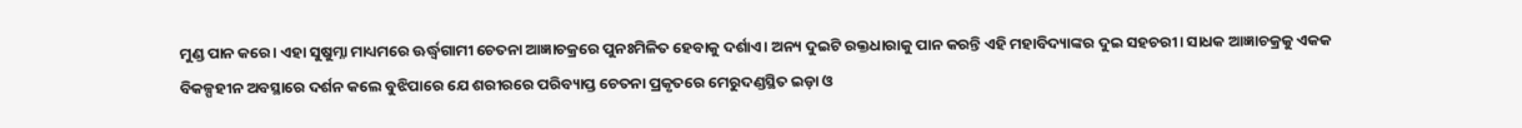ମୁଣ୍ଡ ପାନ କରେ। ଏହା ସୁଷୁମ୍ନା ମାଧ୍ୟମରେ ଊର୍ଦ୍ଧ୍ୱଗାମୀ ଚେତନା ଆଜ୍ଞାଚକ୍ରରେ ପୁନଃମିଳିତ ହେବାକୁ ଦର୍ଶାଏ। ଅନ୍ୟ ଦୁଇଟି ରକ୍ତଧାରାକୁ ପାନ କରନ୍ତି ଏହି ମହାବିଦ୍ୟାଙ୍କର ଦୁଇ ସହଚରୀ। ସାଧକ ଆଜ୍ଞାଚକ୍ରକୁ ଏକକ ବିକଳ୍ପହୀନ ଅବସ୍ଥାରେ ଦର୍ଶନ କଲେ ବୁଝିପାରେ ଯେ ଶରୀରରେ ପରିବ୍ୟାପ୍ତ ଚେତନା ପ୍ରକୃତରେ ମେରୁଦଣ୍ଡସ୍ଥିତ ଇଡ଼ା ଓ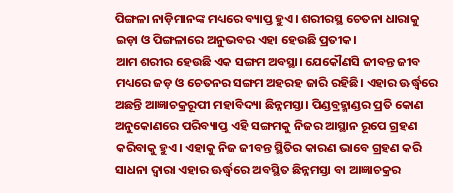ପିଙ୍ଗଳା ନାଡ଼ିମାନଙ୍କ ମଧ୍ୟରେ ବ୍ୟାପ୍ତ ହୁଏ। ଶରୀରସ୍ଥ ଚେତନା ଧାରାକୁ ଇଡ଼ା ଓ ପିଙ୍ଗଳାରେ ଅନୁଭବର ଏହା ହେଉଛି ପ୍ରତୀକ।
ଆମ ଶରୀର ହେଉଛି ଏକ ସଙ୍ଗମ ଅବସ୍ଥା। ଯେକୌଣସି ଜୀବନ୍ତ ଜୀବ ମଧ୍ୟରେ ଜଡ଼ ଓ ଚେତନର ସଙ୍ଗମ ଅହରହ ଜାରି ରହିଛି। ଏହାର ଊର୍ଦ୍ଧ୍ୱରେ ଅଛନ୍ତି ଆଜ୍ଞାଚକ୍ରରୂପୀ ମହାବିଦ୍ୟା ଛିନ୍ନମସ୍ତା। ପିଣ୍ଡବ୍ରହ୍ମାଣ୍ଡର ପ୍ରତି କୋଣ ଅନୁକୋଣରେ ପରିବ୍ୟାପ୍ତ ଏହି ସଙ୍ଗମକୁ ନିଜର ଆସ୍ଥାନ ରୂପେ ଗ୍ରହଣ କରିବାକୁ ହୁଏ। ଏହାକୁ ନିଜ ଜୀବନ୍ତ ସ୍ଥିତିର କାରଣ ଭାବେ ଗ୍ରହଣ କରି ସାଧନା ଦ୍ୱାରା ଏହାର ଊର୍ଦ୍ଧ୍ୱରେ ଅବସ୍ଥିତ ଛିନ୍ନମସ୍ତା ବା ଆଜ୍ଞାଚକ୍ରର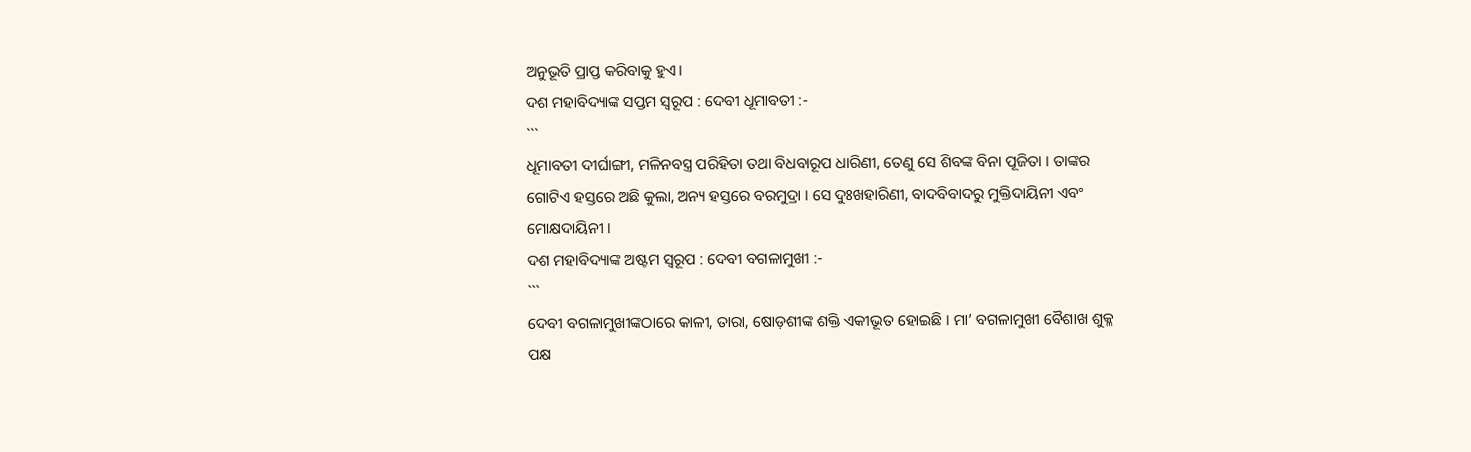ଅନୁଭୂତି ପ୍ରାପ୍ତ କରିବାକୁ ହୁଏ।
ଦଶ ମହାବିଦ୍ୟାଙ୍କ ସପ୍ତମ ସ୍ୱରୂପ : ଦେବୀ ଧୂମାବତୀ :-
```
ଧୂମାବତୀ ଦୀର୍ଘାଙ୍ଗୀ, ମଳିନବସ୍ତ୍ର ପରିହିତା ତଥା ବିଧବାରୂପ ଧାରିଣୀ, ତେଣୁ ସେ ଶିବଙ୍କ ବିନା ପୂଜିତା । ତାଙ୍କର ଗୋଟିଏ ହସ୍ତରେ ଅଛି କୁଲା, ଅନ୍ୟ ହସ୍ତରେ ବରମୁଦ୍ରା । ସେ ଦୁଃଖହାରିଣୀ, ବାଦବିବାଦରୁ ମୁକ୍ତିଦାୟିନୀ ଏବଂ ମୋକ୍ଷଦାୟିନୀ ।
ଦଶ ମହାବିଦ୍ୟାଙ୍କ ଅଷ୍ଟମ ସ୍ୱରୂପ : ଦେବୀ ବଗଳାମୁଖୀ :-
```
ଦେବୀ ବଗଳାମୁଖୀଙ୍କଠାରେ କାଳୀ, ତାରା, ଷୋଡ଼ଶୀଙ୍କ ଶକ୍ତି ଏକୀଭୂତ ହୋଇଛି । ମା’ ବଗଳାମୁଖୀ ବୈଶାଖ ଶୁକ୍ଳ ପକ୍ଷ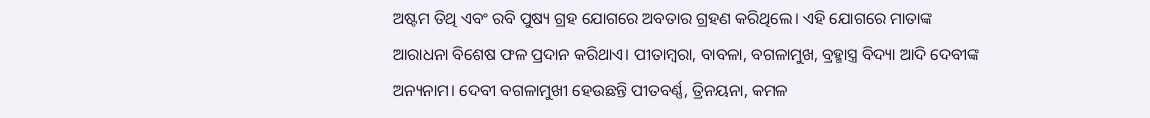ଅଷ୍ଟମ ତିଥି ଏବଂ ରବି ପୁଷ୍ୟ ଗ୍ରହ ଯୋଗରେ ଅବତାର ଗ୍ରହଣ କରିଥିଲେ। ଏହି ଯୋଗରେ ମାତାଙ୍କ ଆରାଧନା ବିଶେଷ ଫଳ ପ୍ରଦାନ କରିଥାଏ। ପୀତାମ୍ବରା, ବାବଳା, ବଗଳାମୁଖ, ବ୍ରହ୍ମାସ୍ତ୍ର ବିଦ୍ୟା ଆଦି ଦେବୀଙ୍କ ଅନ୍ୟନାମ। ଦେବୀ ବଗଳାମୁଖୀ ହେଉଛନ୍ତି ପୀତବର୍ଣ୍ଣ, ତ୍ରିନୟନା, କମଳ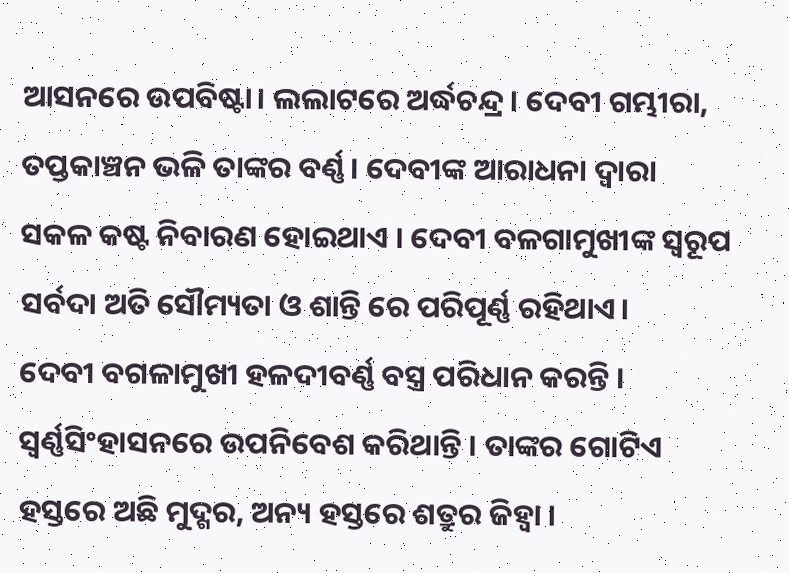ଆସନରେ ଉପବିଷ୍ଟା। ଲଲାଟରେ ଅର୍ଦ୍ଧଚନ୍ଦ୍ର। ଦେବୀ ଗମ୍ଭୀରା, ତପ୍ତକାଞ୍ଚନ ଭଳି ତାଙ୍କର ବର୍ଣ୍ଣ। ଦେବୀଙ୍କ ଆରାଧନା ଦ୍ୱାରା ସକଳ କଷ୍ଟ ନିବାରଣ ହୋଇଥାଏ । ଦେବୀ ବଳଗାମୁଖୀଙ୍କ ସ୍ୱରୂପ ସର୍ବଦା ଅତି ସୌମ୍ୟତା ଓ ଶାନ୍ତି ରେ ପରିପୂର୍ଣ୍ଣ ରହିଥାଏ।
ଦେବୀ ବଗଳାମୁଖୀ ହଳଦୀବର୍ଣ୍ଣ ବସ୍ତ୍ର ପରିଧାନ କରନ୍ତି । ସ୍ୱର୍ଣ୍ଣସିଂହାସନରେ ଉପନିବେଶ କରିଥାନ୍ତି । ତାଙ୍କର ଗୋଟିଏ ହସ୍ତରେ ଅଛି ମୁଦ୍ଗର, ଅନ୍ୟ ହସ୍ତରେ ଶତ୍ରୁର ଜିହ୍ୱା ।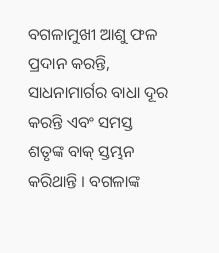ବଗଳାମୁଖୀ ଆଶୁ ଫଳ ପ୍ରଦାନ କରନ୍ତି, ସାଧନାମାର୍ଗର ବାଧା ଦୂର କରନ୍ତି ଏବଂ ସମସ୍ତ ଶତୃଙ୍କ ବାକ୍ ସ୍ତମ୍ଭନ କରିଥାନ୍ତି । ବଗଳାଙ୍କ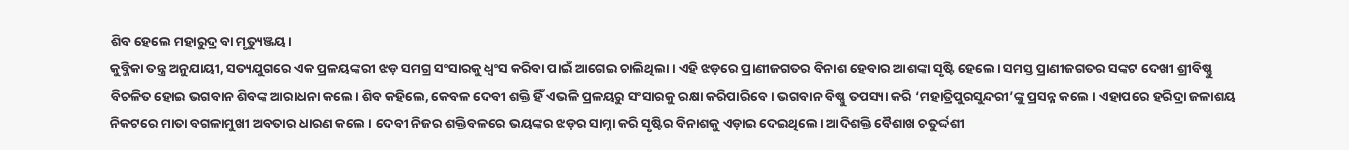ଶିବ ହେଲେ ମହାରୁଦ୍ର ବା ମୃତ୍ୟୁଞ୍ଜୟ।
କୁବ୍ଜିକା ତନ୍ତ୍ର ଅନୁଯାୟୀ, ସତ୍ୟଯୁଗରେ ଏକ ପ୍ରଳୟଙ୍କରୀ ଝଡ଼ ସମଗ୍ର ସଂସାରକୁ ଧ୍ୱଂସ କରିବା ପାଇଁ ଆଗେଇ ଚାଲିଥିଲା । ଏହି ଝଡ଼ରେ ପ୍ରାଣୀଜଗତର ବିନାଶ ହେବାର ଆଶଙ୍କା ସୃଷ୍ଟି ହେଲେ। ସମସ୍ତ ପ୍ରାଣୀଜଗତର ସଙ୍କଟ ଦେଖୀ ଶ୍ରୀବିଷ୍ଣୁ ବିଚଳିତ ହୋଇ ଭଗବାନ ଶିବଙ୍କ ଆରାଧନା କଲେ। ଶିବ କହିଲେ, କେବଳ ଦେବୀ ଶକ୍ତି ହିଁ ଏଭଳି ପ୍ରଳୟରୁ ସଂସାରକୁ ରକ୍ଷା କରିପାରିବେ। ଭଗବାନ ବିଷ୍ଣୁ ତପସ୍ୟା କରି ‘ମହାତ୍ରିପୁରସୁନ୍ଦରୀ’ଙ୍କୁ ପ୍ରସନ୍ନ କଲେ । ଏହାପରେ ହରିଦ୍ରା ଜଳାଶୟ ନିକଟରେ ମାତା ବଗଳାମୁଖୀ ଅବତାର ଧାରଣ କଲେ । ଦେବୀ ନିଜର ଶକ୍ତିବଳରେ ଭୟଙ୍କର ଝଡ଼ର ସାମ୍ନା କରି ସୃଷ୍ଟିର ବିନାଶକୁ ଏଡ଼ାଇ ଦେଇଥିଲେ। ଆଦିଶକ୍ତି ବୈଶାଖ ଚତୁର୍ଦ୍ଦଶୀ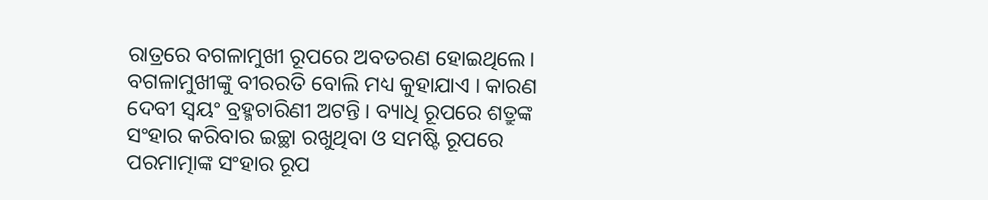ରାତ୍ରରେ ବଗଳାମୁଖୀ ରୂପରେ ଅବତରଣ ହୋଇଥିଲେ।
ବଗଳାମୁଖୀଙ୍କୁ ବୀରରତି ବୋଲି ମଧ୍ୟ କୁହାଯାଏ । କାରଣ ଦେବୀ ସ୍ୱୟଂ ବ୍ରହ୍ମଚାରିଣୀ ଅଟନ୍ତି। ବ୍ୟାଧି ରୂପରେ ଶତ୍ରୁଙ୍କ ସଂହାର କରିବାର ଇଚ୍ଛା ରଖୁଥିବା ଓ ସମଷ୍ଟି ରୂପରେ ପରମାତ୍ମାଙ୍କ ସଂହାର ରୂପ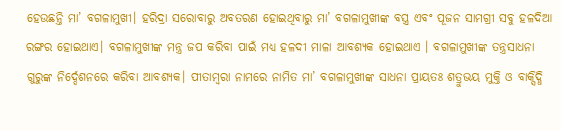ହେଉଛନ୍ତି ମା’ ବଗଳାମୁଖୀ। ହରିଦ୍ରା ସରୋବାରୁ ଅବତରଣ ହୋଇଥିବାରୁ ମା’ ବଗଳାମୁଖୀଙ୍କ ବସ୍ତ୍ର ଏବଂ ପୂଜନ ସାମଗ୍ରୀ ସବୁ ହଳଦିଆ ରଙ୍ଗର ହୋଇଥାଏ। ବଗଳାମୁଖୀଙ୍କ ମନ୍ତ୍ର ଜପ କରିବା ପାଇଁ ମଧ୍ୟ ହଳଦୀ ମାଳା ଆବଶ୍ୟକ ହୋଇଥାଏ । ବଗଳାମୁଖୀଙ୍କ ତନ୍ତ୍ରସାଧନା ଗୁରୁଙ୍କ ନିର୍ଦ୍ଦେଶନରେ କରିବା ଆବଶ୍ୟକ। ପୀତାମ୍ବରା ନାମରେ ନାମିତ ମା’ ବଗଳାମୁଖୀଙ୍କ ସାଧନା ପ୍ରାୟତଃ ଶତ୍ରୁଭୟ ମୁକ୍ତି ଓ ବାକ୍ସିଦ୍ଧି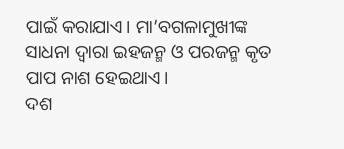ପାଇଁ କରାଯାଏ। ମା’ବଗଳାମୁଖୀଙ୍କ ସାଧନା ଦ୍ୱାରା ଇହଜନ୍ମ ଓ ପରଜନ୍ମ କୃତ ପାପ ନାଶ ହେଇଥାଏ।
ଦଶ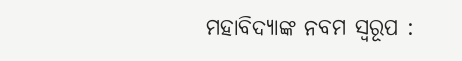ମହାବିଦ୍ୟାଙ୍କ ନବମ ସ୍ୱରୂପ :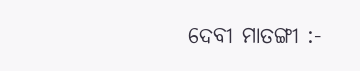ଦେବୀ ମାତଙ୍ଗୀ :-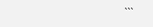```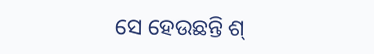ସେ ହେଉଛନ୍ତି ଶ୍